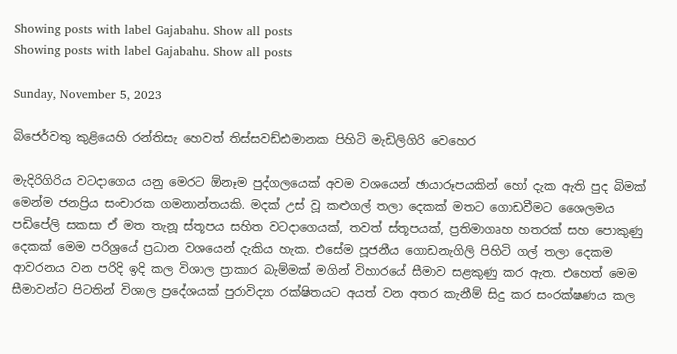Showing posts with label Gajabahu. Show all posts
Showing posts with label Gajabahu. Show all posts

Sunday, November 5, 2023

බිජෙර්වතු කුළියෙහි රන්තිසැ හෙවත් තිස්සවඩ්ඪමානක පිහිටි මැඩිලිගිරි වෙහෙර

මැදිරිගිරිය වටදාගෙය යනු මෙරට ඕනෑම පුද්ගලයෙක් අවම වශයෙන් ඡායාරූපයකින් හෝ දැක ඇති පුද බිමක් මෙන්ම ජනප්‍රිය සංචාරක ගමනාන්තයකි. මදක් උස් වූ කළුගල් තලා දෙකක් මතට ගොඩවීමට ශෛලමය පඩිපේලි සකසා ඒ මත තැනූ ස්තූපය සහිත වටදාගෙයක්, තවත් ස්තූපයක්, ප්‍රතිමාගෘහ හතරක් සහ පොකුණු දෙකක් මෙම පරිශ්‍රයේ ප්‍රධාන වශයෙන් දැකිය හැක. එසේම පූජනීය ගොඩනැගිලි පිහිටි ගල් තලා දෙකම ආවරනය වන පරිදි ඉදි කල විශාල ප්‍රාකාර බැම්මක් මගින් විහාරයේ සීමාව සළකුණු කර ඇත. එහෙත් මෙම සීමාවන්ට පිටතින් විශාල ප්‍රදේශයක් පුරාවිද්‍යා රක්ෂිතයට අයත් වන අතර කැනීම් සිදු කර සංරක්ෂණය කල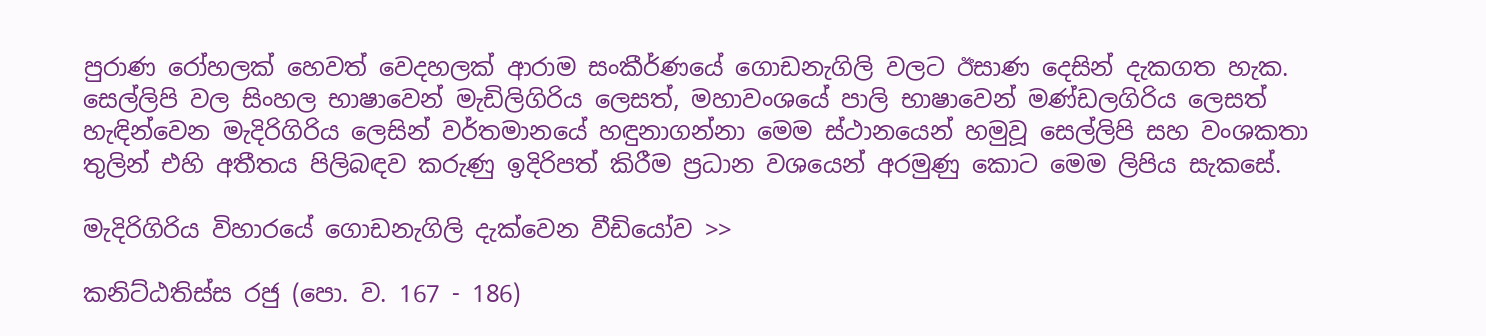පුරාණ රෝහලක් හෙවත් වෙදහලක් ආරාම සංකීර්ණයේ ගොඩනැගිලි වලට ඊසාණ දෙසින් දැකගත හැක. සෙල්ලිපි වල සිංහල භාෂාවෙන් මැඩිලිගිරිය ලෙසත්, මහාවංශයේ පාලි භාෂාවෙන් මණ්ඩලගිරිය ලෙසත් හැඳින්වෙන මැදිරිගිරිය ලෙසින් වර්තමානයේ හඳුනාගන්නා මෙම ස්ථානයෙන් හමුවූ සෙල්ලිපි සහ වංශකතා තුලින් එහි අතීතය පිලිබඳව කරුණු ඉදිරිපත් කිරීම ප්‍රධාන වශයෙන් අරමුණු කොට මෙම ලිපිය සැකසේ.

මැදිරිගිරිය විහාරයේ ගොඩනැගිලි දැක්වෙන වීඩියෝව >>

කනිට්ඨතිස්ස රජු (පො. ව. 167 - 186)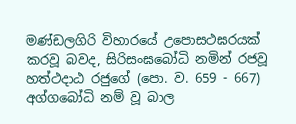මණ්ඩලගිරි විහාරයේ උපොසථඝරයක් කරවූ බවද, සිරිසංඝබෝධි නමින් රජවූ හත්ථදාඨ රජුගේ (පො. ව. 659 - 667) අග්ගබෝධි නම් වූ බාල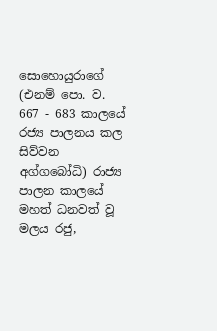සොහොයුරාගේ (එනම් පො. ව. 667 - 683 කාලයේ රජ්‍ය පාලනය කල සිව්වන අග්ගබෝධි) රාජ්‍ය පාලන කාලයේ මහත් ධනවත් වූ මලය රජු,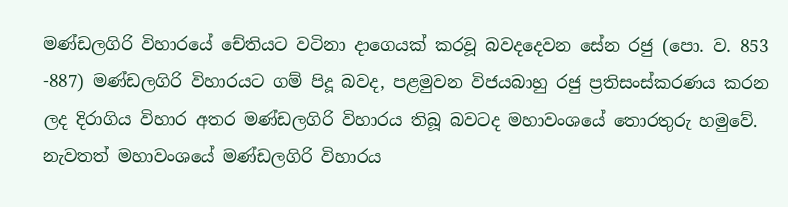මණ්ඩලගිරි විහාරයේ චේතියට වටිනා දාගෙයක් කරවූ බවදදෙවන සේන රජු (පො. ව. 853 -887) මණ්ඩලගිරි විහාරයට ගම් පිදූ බවද, පළමුවන විජයබාහු රජු ප්‍රතිසංස්කරණය කරන ලද දිරාගිය විහාර අතර මණ්ඩලගිරි විහාරය තිබූ බවටද මහාවංශයේ තොරතුරු හමුවේ. නැවතත් මහාවංශයේ මණ්ඩලගිරි විහාරය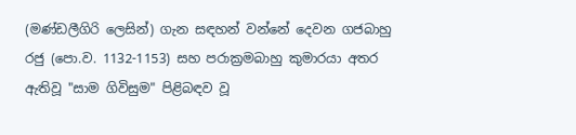(මණ්ඩලීගිරි ලෙසින්) ගැන සඳහන් වන්නේ දෙවන ගජබාහු රජු (පො.ව. 1132-1153) සහ පරාක්‍රමබාහු කුමාරයා අතර ඇතිවූ "සාම ගිවිසුම" පිළිබඳව වූ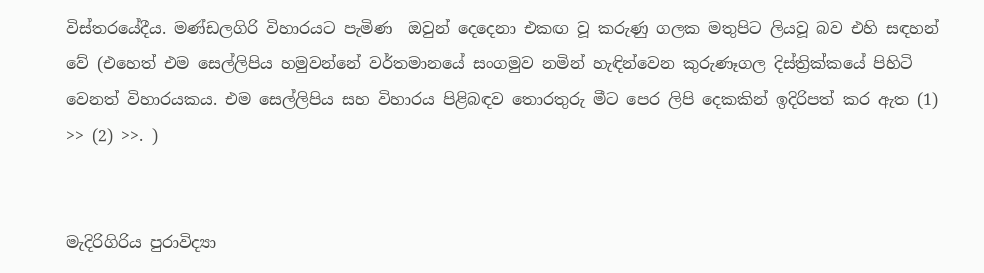විස්තරයේදීය. මණ්ඩලගිරි විහාරයට පැමිණ  ඔවුන් දෙදෙනා එකඟ වූ කරුණු ගලක මතුපිට ලියවූ බව එහි සඳහන් වේ (එහෙත් එම සෙල්ලිපිය හමුවන්නේ වර්තමානයේ සංගමුව නමින් හැඳින්වෙන කුරුණෑගල දිස්ත්‍රික්කයේ පිහිටි වෙනත් විහාරයකය. එම සෙල්ලිපිය සහ විහාරය පිළිබඳව තොරතුරු මීට පෙර ලිපි දෙකකින් ඉදිරිපත් කර ඇත (1) >> (2) >>. )


මැදිරිගිරිය පුරාවිද්‍යා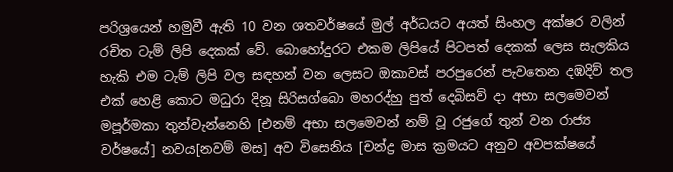පරිශ්‍රයෙන් හමුවී ඇති 10 වන ශතවර්ෂයේ මුල් අර්ධයට අයත් සිංහල අක්ෂර වලින් රචිත ටැම් ලිපි දෙකක් වේ. බොහෝදුරට එකම ලිපියේ පිටපත් දෙකක් ලෙස සැලකිය හැකි එම ටැම් ලිපි වල සඳහන් වන ලෙසට ඔකාවස් පරපුරෙන් පැවතෙන දඹදිව් තල එක් හෙළි කොට මධුරා දිනූ සිරිසග්බො මහරද්හු පුත් දෙබිසව් දා අභා සලමෙවන් මපූර්මකා තුන්වැන්නෙහි [එනම් අභා සලමෙවන් නම් වූ රජුගේ තුන් වන රාජ්‍ය වර්ෂයේ] නවය[නවම් මස] අව විසෙනිය [චන්ද්‍ර මාස ක්‍රමයට අනුව අවපක්ෂයේ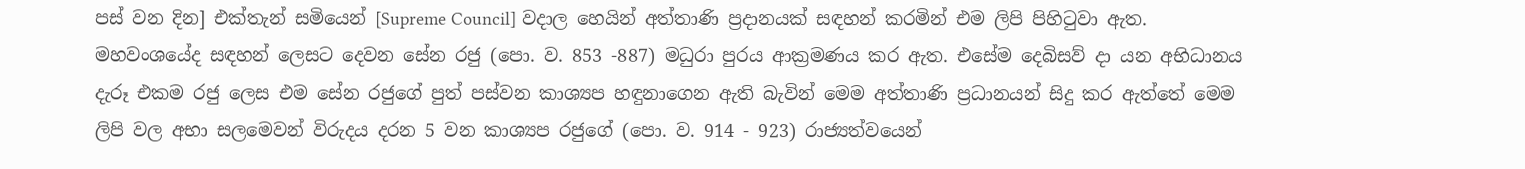පස් වන දින] එක්තැන් සමියෙන් [Supreme Council] වදාල හෙයින් අත්තාණි ප්‍රදානයක් සඳහන් කරමින් එම ලිපි පිහිටුවා ඇත. මහවංශයේද සඳහන් ලෙසට දෙවන සේන රජු (පො. ව. 853 -887) මධුරා පුරය ආක්‍රමණය කර ඇත. එසේම දෙබිසව් දා යන අභිධානය දැරූ එකම රජු ලෙස එම සේන රජුගේ පුත් පස්වන කාශ්‍යප හඳුනාගෙන ඇති බැවින් මෙම අත්තාණි ප්‍රධානයන් සිදු කර ඇත්තේ මෙම ලිපි වල අභා සලමෙවන් විරුදය දරන 5 වන කාශ්‍යප රජුගේ (පො. ව. 914 - 923) රාජ්‍යත්වයෙන්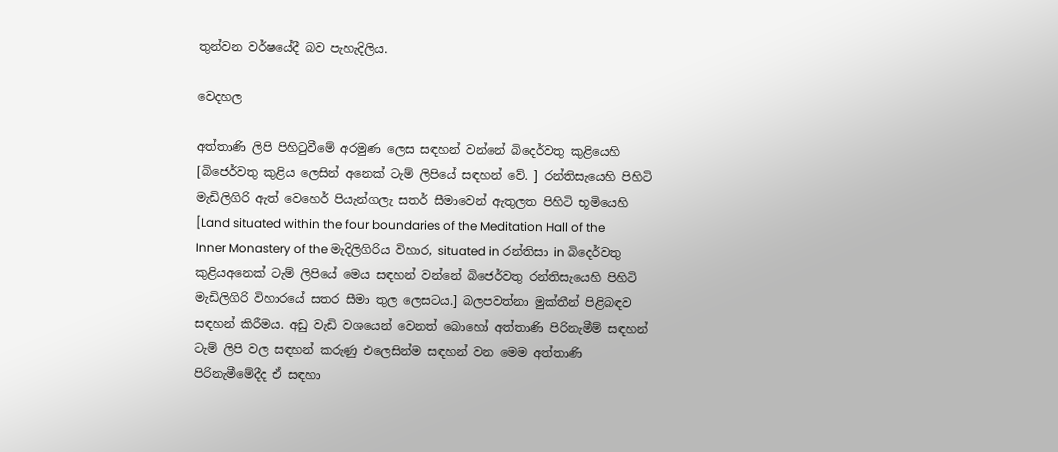තුන්වන වර්ෂයේදී බව පැහැදිලිය.

වෙදහල

අත්තාණි ලිපි පිහිටුවීමේ අරමුණ ලෙස සඳහන් වන්නේ බිදෙර්වතු කුළියෙහි [බිජෙර්වතු කුළිය ලෙසින් අනෙක් ටැම් ලිපියේ සඳහන් වේ. ] රන්තිසැයෙහි පිහිටි මැඩිලිගිරි ඇත් වෙහෙර් පියැන්ගලැ සතර් සීමාවෙන් ඇතුලත පිහිටි භූමියෙහි [Land situated within the four boundaries of the Meditation Hall of the Inner Monastery of the මැදිලිගිරිය විහාර, situated in රන්තිසා in බිදෙර්වතු කුළියඅනෙක් ටැම් ලිපියේ මෙය සඳහන් වන්නේ බිජෙර්වතු රන්තිසැයෙහි පිහිටි මැඩිලිගිරි විහාරයේ සතර සීමා තුල ලෙසටය.] බලපවත්නා මුක්තීන් පිළිබඳව සඳහන් කිරීමය. අඩු වැඩි වශයෙන් වෙනත් බොහෝ අත්තාණි පිරිනැමීම් සඳහන් ටැම් ලිපි වල සඳහන් කරුණු එලෙසින්ම සඳහන් වන මෙම අත්තාණි පිරිනැමීමේදීද ඒ සඳහා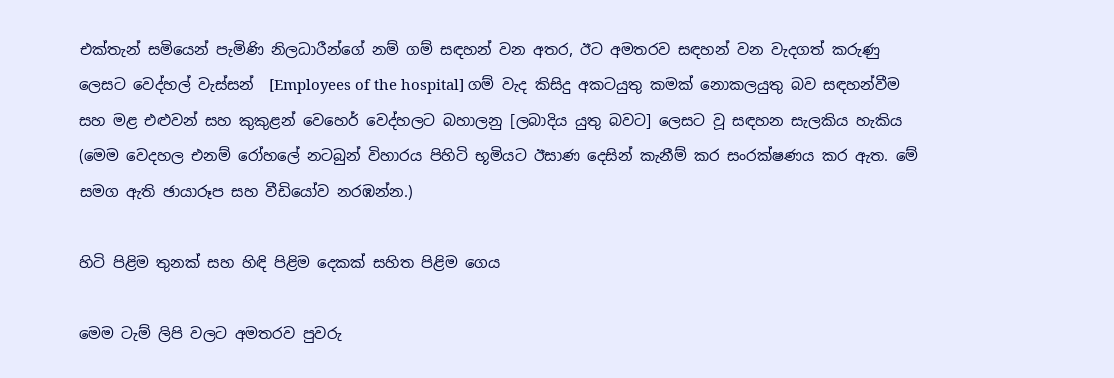එක්තැන් සමියෙන් පැමිණි නිලධාරීන්ගේ නම් ගම් සඳහන් වන අතර, ඊට අමතරව සඳහන් වන වැදගත් කරුණු ලෙසට වෙද්හල් වැස්සන්  [Employees of the hospital] ගම් වැද කිසිදු අකටයුතු කමක් නොකලයුතු බව සඳහන්වීම සහ මළ එළුවන් සහ කුකුළන් වෙහෙර් වෙද්හලට බහාලනු [ලබාදිය යුතු බවට] ලෙසට වූ සඳහන සැලකිය හැකිය (මෙම වෙදහල එනම් රෝහලේ නටබුන් විහාරය පිහිටි භූමියට ඊසාණ දෙසින් කැනීම් කර සංරක්ෂණය කර ඇත. මේ සමග ඇති ඡායාරූප සහ වීඩියෝව නරඹන්න.)

හිටි පිළිම තුනක් සහ හිඳි පිළිම දෙකක් සහිත පිළිම ගෙය

මෙම ටැම් ලිපි වලට අමතරව පුවරු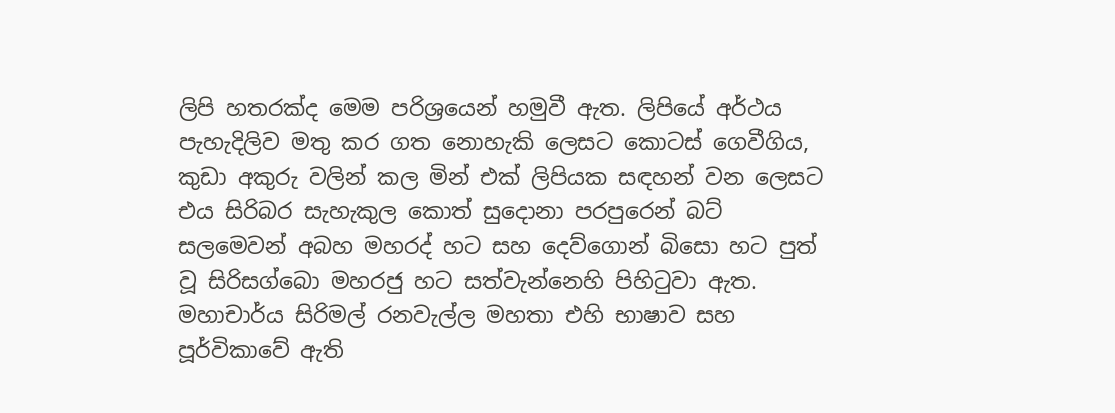ලිපි හතරක්ද මෙම පරිශ්‍රයෙන් හමුවී ඇත. ලිපියේ අර්ථය පැහැදිලිව මතු කර ගත නොහැකි ලෙසට කොටස් ගෙවීගිය, කුඩා අකුරු වලින් කල මින් එක් ලිපියක සඳහන් වන ලෙසට එය සිරිබර සැහැකුල කොත් සුදොනා පරපුරෙන් බට් සලමෙවන් අබහ මහරද් හට සහ දෙව්ගොන් බිසො හට පුත් වූ සිරිසග්බො මහරජු හට සත්වැන්නෙහි පිහිටුවා ඇත. මහාචාර්ය සිරිමල් රනවැල්ල මහතා එහි භාෂාව සහ පූර්විකාවේ ඇති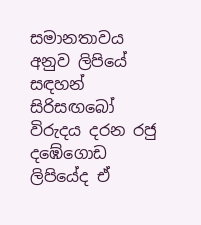සමානතාවය අනුව ලිපියේ සඳහන් සිරිසඟබෝ විරුදය දරන රජු දඹේගොඩ ලිපියේද ඒ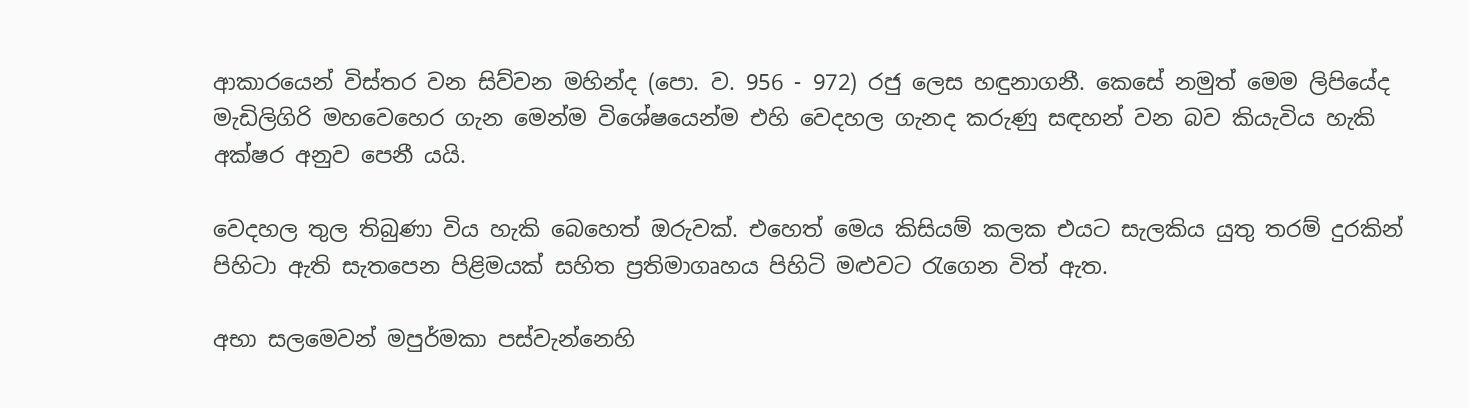ආකාරයෙන් විස්තර වන සිව්වන මහින්ද (පො. ව. 956 - 972) රජු ලෙස හඳුනාගනී. කෙසේ නමුත් මෙම ලිපියේද මැඩිලිගිරි මහවෙහෙර ගැන මෙන්ම විශේෂයෙන්ම එහි වෙදහල ගැනද කරුණු සඳහන් වන බව කියැවිය හැකි අක්ෂර අනුව පෙනී යයි.

වෙදහල තුල තිබුණා විය හැකි බෙහෙත් ඔරුවක්. එහෙත් මෙය කිසියම් කලක එයට සැලකිය යුතු තරම් දුරකින් පිහිටා ඇති සැතපෙන පිළිමයක් සහිත ප්‍රතිමාගෘහය පිහිටි මළුවට රැගෙන විත් ඇත.

අභා සලමෙවන් මපුර්මකා පස්වැන්නෙහි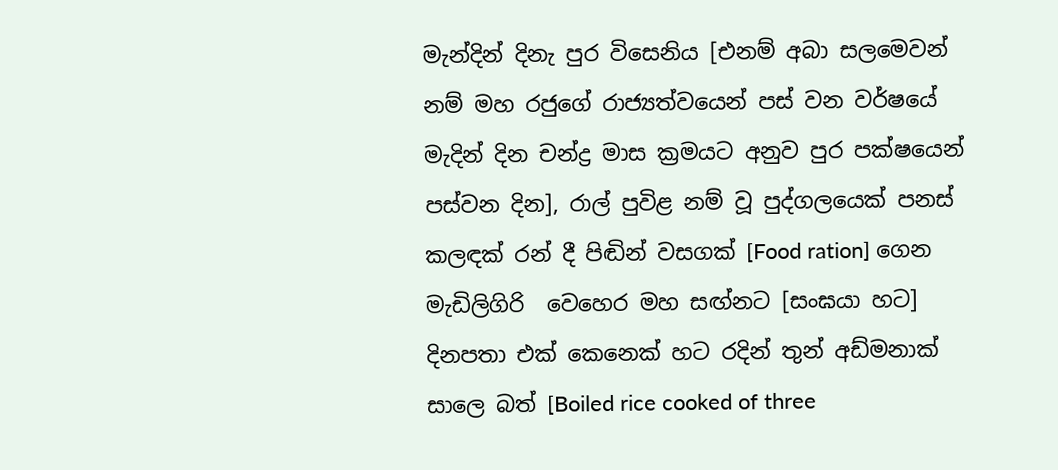මැන්දින් දිනැ පුර විසෙනිය [එනම් අබා සලමෙවන් නම් මහ රජුගේ රාජ්‍යත්වයෙන් පස් වන වර්ෂයේ මැදින් දින චන්ද්‍ර මාස ක්‍රමයට අනුව පුර පක්ෂයෙන්  පස්වන දින], රාල් පුවිළ නම් වූ පුද්ගලයෙක් පනස් කලඳක් රන් දී පිඬින් වසගක් [Food ration] ගෙන මැඩිලිගිරි  වෙහෙර මහ සඟ්නට [සංඝයා හට] දිනපතා එක් කෙනෙක් හට රදින් තුන් අඩ්මනාක් සාලෙ බත් [Boiled rice cooked of three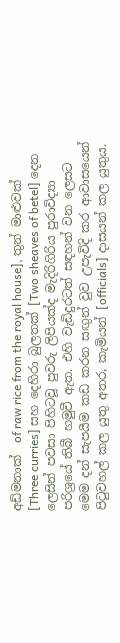අඩ්මනාක්  of raw rice from the royal house], තුන් මාළුවක් [Three curries] සහ දෙහිරා බුලතක් [Two sheaves of betel] දෙන ලෙසින් පවසා පිහිටවූ පුවරු ලිපියක්ද මැදිරිගිරිය පුරාවිද්‍යා පරිශ්‍රයේ තිබී හමුවී ඇත. එහි වැඩිදුරටත් සඳහන් වන ලෙසට මෙම දන් සැපයීම කඩ කරන සඟුන් වුව උපැවිදි කර ආවාසයෙන් පිටුවහල් කල යුතු අතර, කැමියන් [officials] දාසයන් කල යුතුය.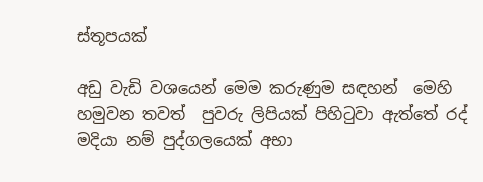ස්තූපයක්

අඩු වැඩි වශයෙන් මෙම කරුණුම සඳහන්  මෙහි හමුවන තවත්  පුවරු ලිපියක් පිහිටුවා ඇත්තේ රද් මදියා නම් පුද්ගලයෙක් අභා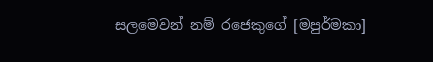සලමෙවන් නම් රජෙකුගේ [මපුර්මකා]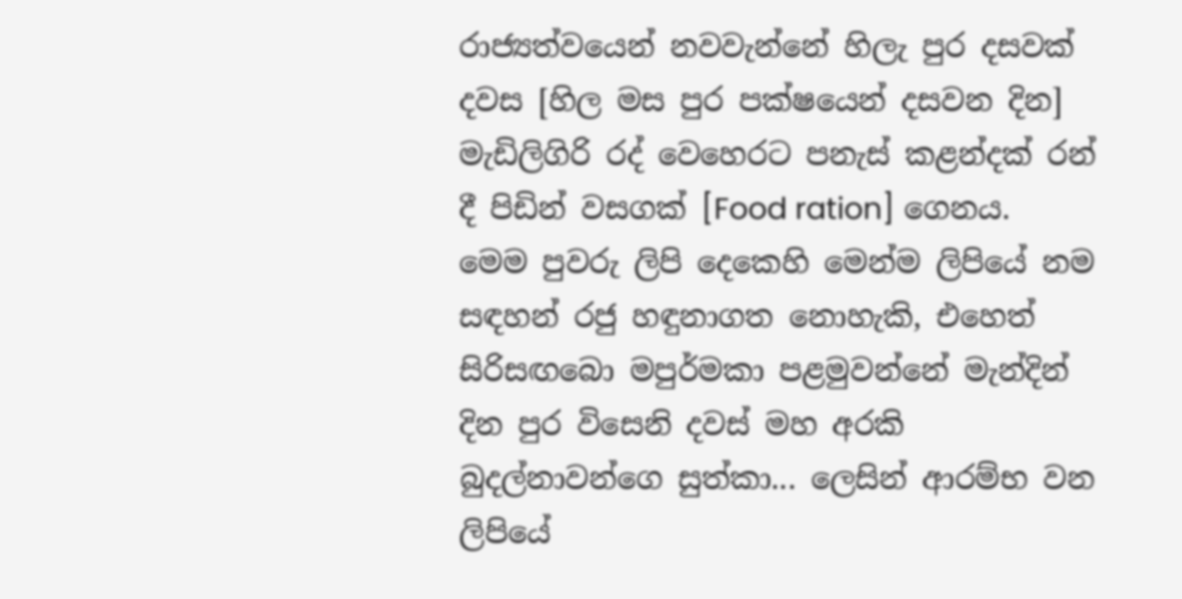රාජ්‍යත්වයෙන් නවවැන්නේ හිලැ පුර දසවක් දවස [හිල මස පුර පක්ෂයෙන් දසවන දින] මැඩිලිගිරි රද් වෙහෙරට පනැස් කළන්දක් රන් දී පිඩින් වසගක් [Food ration] ගෙනය.  මෙම පුවරු ලිපි දෙකෙහි මෙන්ම ලිපියේ නම සඳහන් රජු හඳුනාගත නොහැකි, එහෙත් සිරිසඟබො මපුර්මකා පළමුවන්නේ මැන්දින් දින පුර විසෙනි දවස් මහ අරකි බුදල්නාවන්ගෙ සුත්කා... ලෙසින් ආරම්භ වන ලිපියේ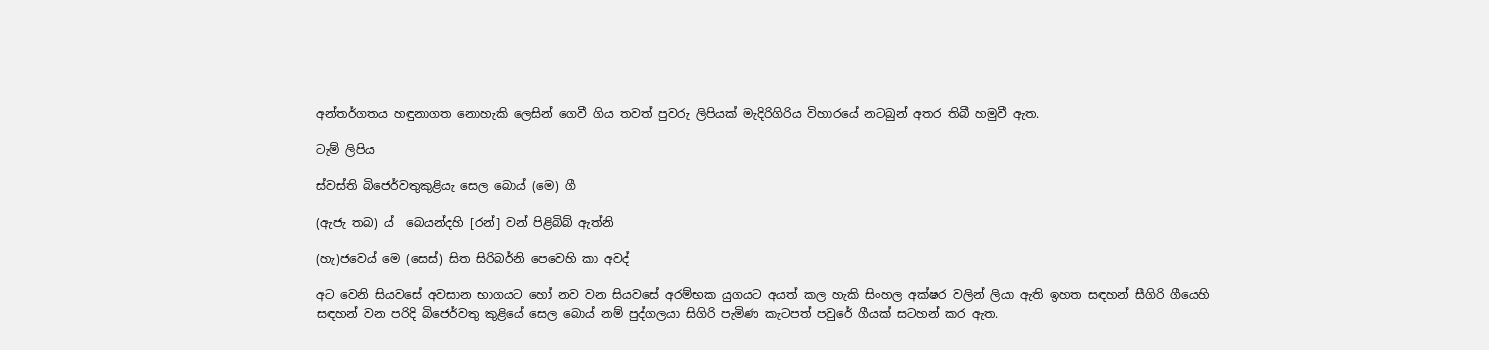අන්තර්ගතය හඳුනාගත නොහැකි ලෙසින් ගෙවී ගිය තවත් පුවරු ලිපියක් මැදිරිගිරිය විහාරයේ නටබුන් අතර තිබී හමුවී ඇත.

ටැම් ලිපිය

ස්වස්ති බිජෙර්වතුකුළියැ සෙල බොය් (මෙ) ගී

(ඇජැ තබ) ය්  බෙයන්දහි [රන්] වන් පිළිබිබ් ඇත්නි

(හැ)ජවෙය් මෙ (සෙස්) සිත සිරිබර්නි පෙවෙහි කා අවද්

අට වෙනි සියවසේ අවසාන භාගයට හෝ නව වන සියවසේ අරම්භක යුගයට අයත් කල හැකි සිංහල අක්ෂර වලින් ලියා ඇති ඉහත සඳහන් සීගිරි ගීයෙහි සඳහන් වන පරිදි බිජෙර්වතු කුළියේ සෙල බොය් නම් පුද්ගලයා සිගිරි පැමිණ කැටපත් පවුරේ ගීයක් සටහන් කර ඇත.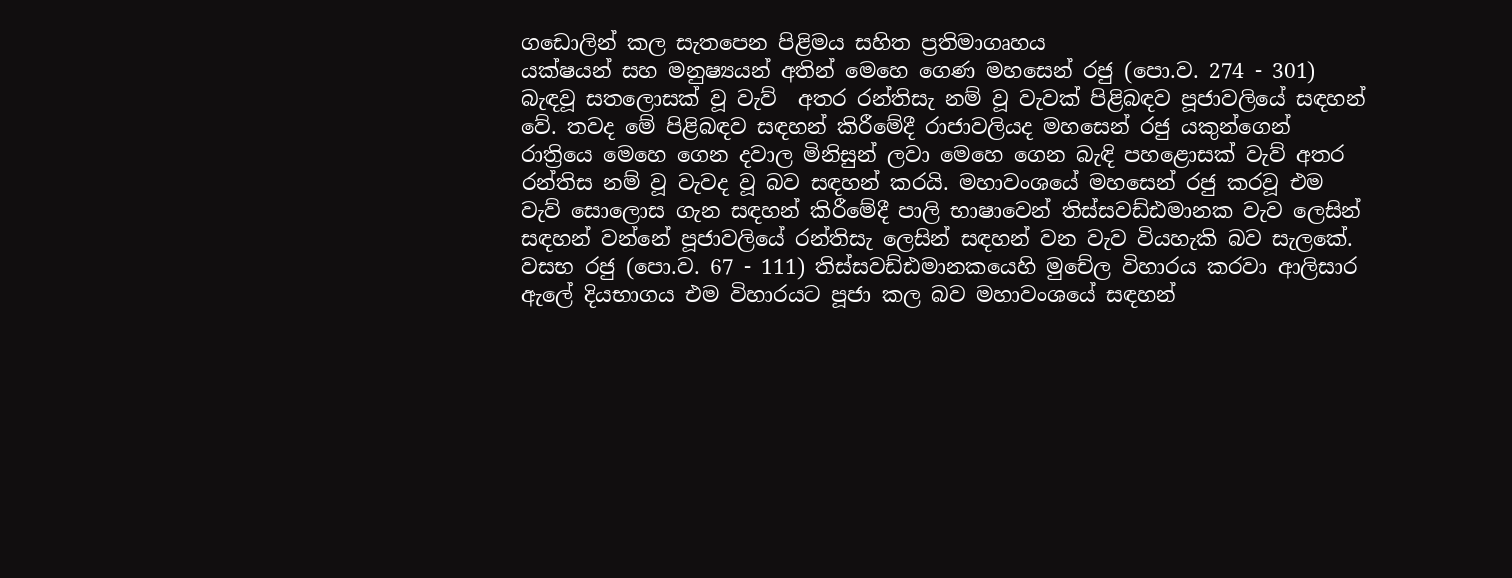ගඩොලින් කල සැතපෙන පිළිමය සහිත ප්‍රතිමාගෘහය
යක්ෂයන් සහ මනුෂ්‍යයන් අතින් මෙහෙ ගෙණ මහසෙන් රජු (පො.ව. 274 - 301) බැඳවූ සතලොසක් වූ වැව්  අතර රන්තිසැ නම් වූ වැවක් පිළිබඳව පූජාවලියේ සඳහන් වේ. තවද මේ පිළිබඳව සඳහන් කිරීමේදී රාජාවලියද මහසෙන් රජු යකුන්ගෙන් රාත්‍රියෙ මෙහෙ ගෙන දවාල මිනිසුන් ලවා මෙහෙ ගෙන බැඳි පහළොසක් වැව් අතර රන්තිස නම් වූ වැවද වූ බව සඳහන් කරයි. මහාවංශයේ මහසෙන් රජු කරවූ එම වැව් සොලොස ගැන සඳහන් කිරීමේදී පාලි භාෂාවෙන් තිස්සවඩ්ඪමානක වැව ලෙසින් සඳහන් වන්නේ පූජාවලියේ රන්තිසැ ලෙසින් සඳහන් වන වැව වියහැකි බව සැලකේ. වසභ රජු (පො.ව. 67 - 111) තිස්සවඩ්ඪමානකයෙහි මුචේල විහාරය කරවා ආලිසාර ඇලේ දියභාගය එම විහාරයට පූජා කල බව මහාවංශයේ සඳහන්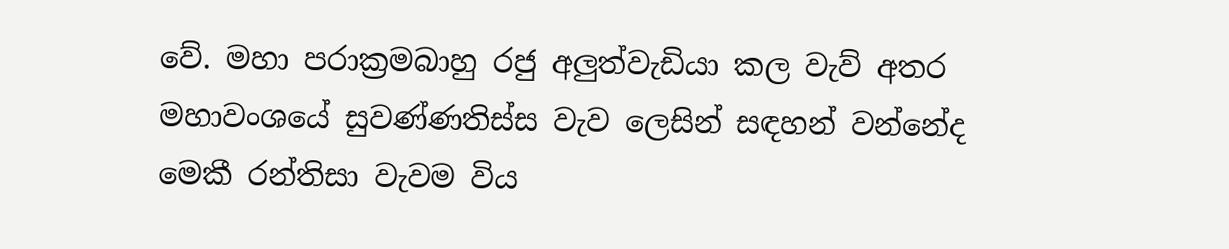වේ. මහා පරාක්‍රමබාහු රජු අලුත්වැඩියා කල වැව් අතර මහාවංශයේ සුවණ්ණතිස්ස වැව ලෙසින් සඳහන් වන්නේද මෙකී රන්තිසා වැවම විය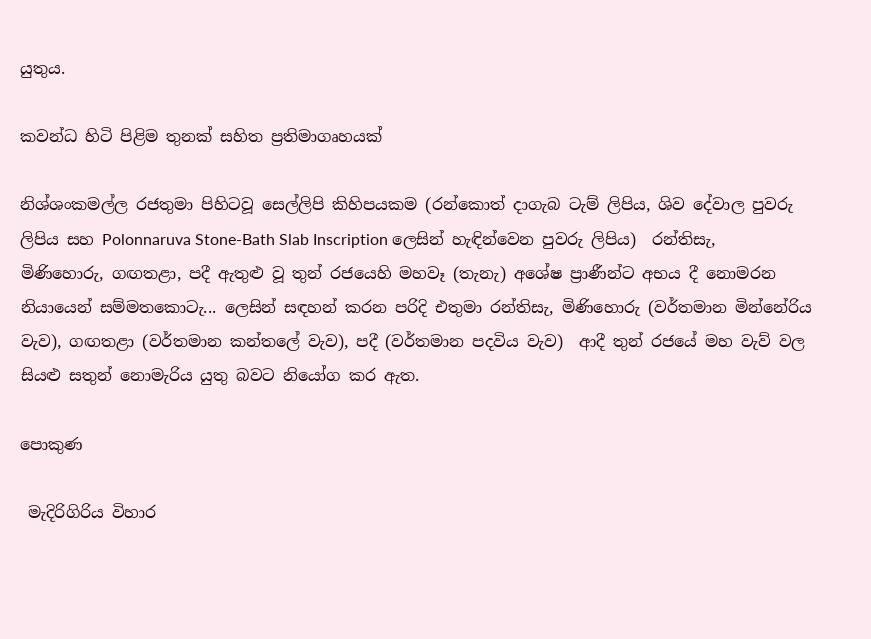යුතුය.

කවන්ධ හිටි පිළිම තුනක් සහිත ප්‍රතිමාගෘහයක්

නිශ්ශංකමල්ල රජතුමා පිහිටවූ සෙල්ලිපි කිහිපයකම (රන්කොත් දාගැබ ටැම් ලිපිය, ශිව දේවාල පුවරු ලිපිය සහ Polonnaruva Stone-Bath Slab Inscription ලෙසින් හැඳින්වෙන පුවරු ලිපිය)  රන්තිසැ, මිණිහොරු, ගඟතළා, පදී ඇතුළු වූ තුන් රජයෙහි මහවෑ (තැනැ) අශේෂ ප්‍රාණීන්ට අභය දී නොමරන නියායෙන් සම්මතකොටැ... ලෙසින් සඳහන් කරන පරිදි එතුමා රන්තිසැ, මිණිහොරු (වර්තමාන මින්නේරිය වැව), ගඟතළා (වර්තමාන කන්තලේ වැව), පදී (වර්තමාන පදවිය වැව)  ආදී තුන් රජයේ මහ වැව් වල සියළු සතුන් නොමැරිය යුතු බවට නියෝග කර ඇත.

පොකුණ

 මැදිරිගිරිය විහාර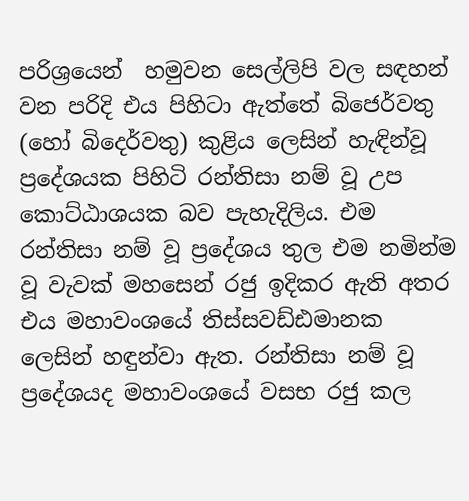පරිශ්‍රයෙන්  හමුවන සෙල්ලිපි වල සඳහන් වන පරිදි එය පිහිටා ඇත්තේ බිජෙර්වතු (හෝ බිදෙර්වතු) කුළිය ලෙසින් හැඳින්වූ ප්‍රදේශයක පිහිටි රන්තිසා නම් වූ උප කොට්ඨාශයක බව පැහැදිලිය. එම රන්තිසා නම් වූ ප්‍රදේශය තුල එම නමින්ම වූ වැවක් මහසෙන් රජු ඉදිකර ඇති අතර එය මහාවංශයේ තිස්සවඩ්ඪමානක ලෙසින් හඳුන්වා ඇත. රන්තිසා නම් වූ ප්‍රදේශයද මහාවංශයේ වසභ රජු කල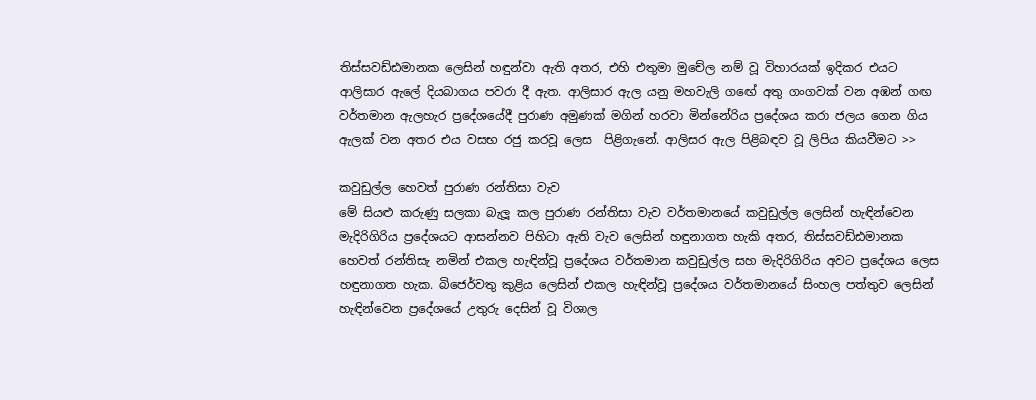තිස්සවඩ්ඪමානක ලෙසින් හඳුන්වා ඇති අතර, එහි එතුමා මුචේල නම් වූ විහාරයක් ඉදිකර එයට ආලිසාර ඇලේ දියබාගය පවරා දී ඇත. ආලිසාර ඇල යනු මහවැලි ගඟේ අතු ගංගවක් වන අඹන් ගඟ වර්තමාන ඇලහැර ප්‍රදේශයේදී පුරාණ අමුණක් මගින් හරවා මින්නේරිය ප්‍රදේශය කරා ජලය ගෙන ගිය ඇලක් වන අතර එය වසභ රජු කරවූ ලෙස  පිළිගැනේ. ආලිසර ඇල පිළිබඳව වූ ලිපිය කියවීමට >>

කවුඩුල්ල හෙවත් පුරාණ රන්තිසා වැව
මේ සියළු කරුණු සලකා බැලූ කල පුරාණ රන්තිසා වැව වර්තමානයේ කවුඩුල්ල ලෙසින් හැඳින්වෙන මැදිරිගිරිය ප්‍රදේශයට ආසන්නව පිහිටා ඇති වැව ලෙසින් හඳුනාගත හැකි අතර, තිස්සවඩ්ඪමානක හෙවත් රන්තිසැ නමින් එකල හැඳින්වූ ප්‍රදේශය වර්තමාන කවුඩුල්ල සහ මැදිරිගිරිය අවට ප්‍රදේශය ලෙස හඳුනාගත හැක. බිජෙර්වතු කුළිය ලෙසින් එකල හැඳින්වූ ප්‍රදේශය වර්තමානයේ සිංහල පත්තුව ලෙසින් හැඳින්වෙන ප්‍රදේශයේ උතුරු දෙසින් වූ විශාල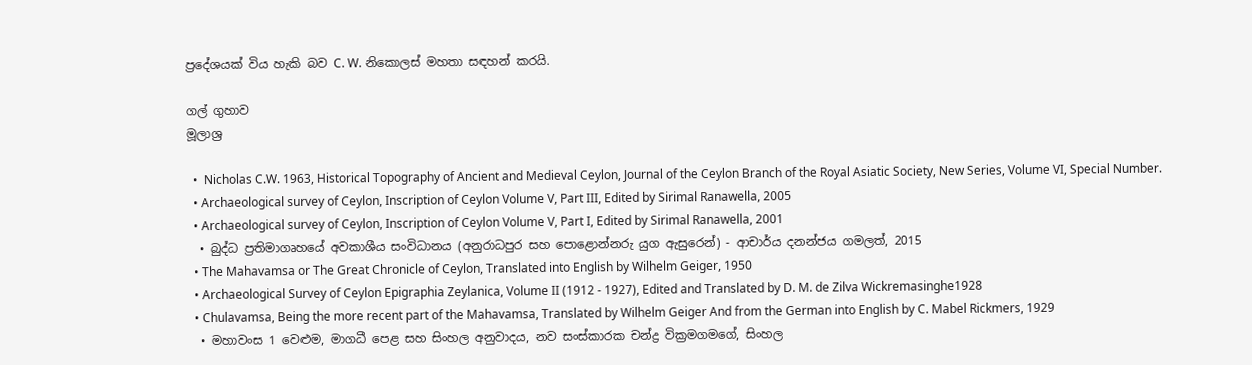ප්‍රදේශයක් විය හැකි බව C. W. නිකොලස් මහතා සඳහන් කරයි.

ගල් ගුහාව
මූලාශ්‍ර

  •  Nicholas C.W. 1963, Historical Topography of Ancient and Medieval Ceylon, Journal of the Ceylon Branch of the Royal Asiatic Society, New Series, Volume VI, Special Number.
  • Archaeological survey of Ceylon, Inscription of Ceylon Volume V, Part III, Edited by Sirimal Ranawella, 2005
  • Archaeological survey of Ceylon, Inscription of Ceylon Volume V, Part I, Edited by Sirimal Ranawella, 2001
  • බුද්ධ ප්‍රතිමාගෘහයේ අවකාශීය සංවිධානය (අනුරාධපුර සහ පොළොන්නරු යුග ඇසුරෙන්) - ආචාර්ය දනන්ජය ගමලත්, 2015
  • The Mahavamsa or The Great Chronicle of Ceylon, Translated into English by Wilhelm Geiger, 1950
  • Archaeological Survey of Ceylon Epigraphia Zeylanica, Volume II (1912 - 1927), Edited and Translated by D. M. de Zilva Wickremasinghe1928
  • Chulavamsa, Being the more recent part of the Mahavamsa, Translated by Wilhelm Geiger And from the German into English by C. Mabel Rickmers, 1929
  • මහාවංස 1 වෙළුම, මාගධී පෙළ සහ සිංහල අනුවාදය, නව සංස්කාරක චන්ද්‍ර වික්‍රමගමගේ, සිංහල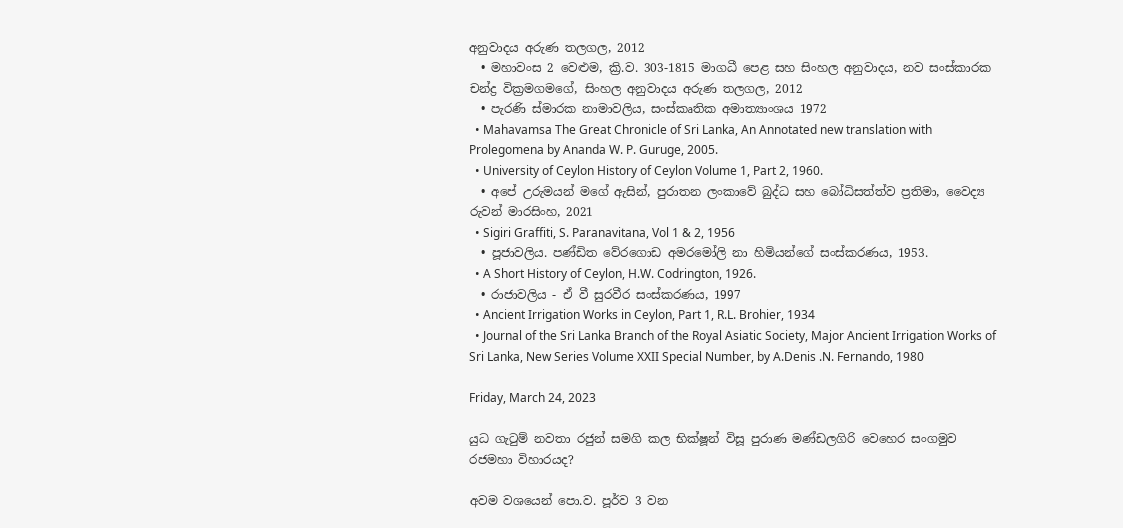අනුවාදය අරුණ තලගල, 2012
  • මහාවංස 2 වෙළුම, ක්‍රි.ව. 303-1815 මාගධී පෙළ සහ සිංහල අනුවාදය, නව සංස්කාරක චන්ද්‍ර වික්‍රමගමගේ, සිංහල අනුවාදය අරුණ තලගල, 2012
  • පැරණි ස්මාරක නාමාවලිය, සංස්කෘතික අමාත්‍යාංශය 1972
  • Mahavamsa The Great Chronicle of Sri Lanka, An Annotated new translation with Prolegomena by Ananda W. P. Guruge, 2005.
  • University of Ceylon History of Ceylon Volume 1, Part 2, 1960.
  • අපේ උරුමයන් මගේ ඇසින්, පුරාතන ලංකාවේ බුද්ධ සහ බෝධිසත්ත්ව ප්‍රතිමා, වෛද්‍ය රුවන් මාරසිංහ, 2021
  • Sigiri Graffiti, S. Paranavitana, Vol 1 & 2, 1956
  • පූජාවලිය. පණ්ඩිත වේරගොඩ අමරමෝලි නා හිමියන්ගේ සංස්කරණය, 1953.
  • A Short History of Ceylon, H.W. Codrington, 1926.
  • රාජාවලිය - ඒ වී සුරවීර සංස්කරණය, 1997
  • Ancient Irrigation Works in Ceylon, Part 1, R.L. Brohier, 1934
  • Journal of the Sri Lanka Branch of the Royal Asiatic Society, Major Ancient Irrigation Works of Sri Lanka, New Series Volume XXII Special Number, by A.Denis .N. Fernando, 1980

Friday, March 24, 2023

යුධ ගැටුම් නවතා රජුන් සමගි කල භික්ෂූන් විසූ පුරාණ මණ්ඩලගිරි වෙහෙර සංගමුව රජමහා විහාරයද?

අවම වශයෙන් පො.ව. පූර්ව 3 වන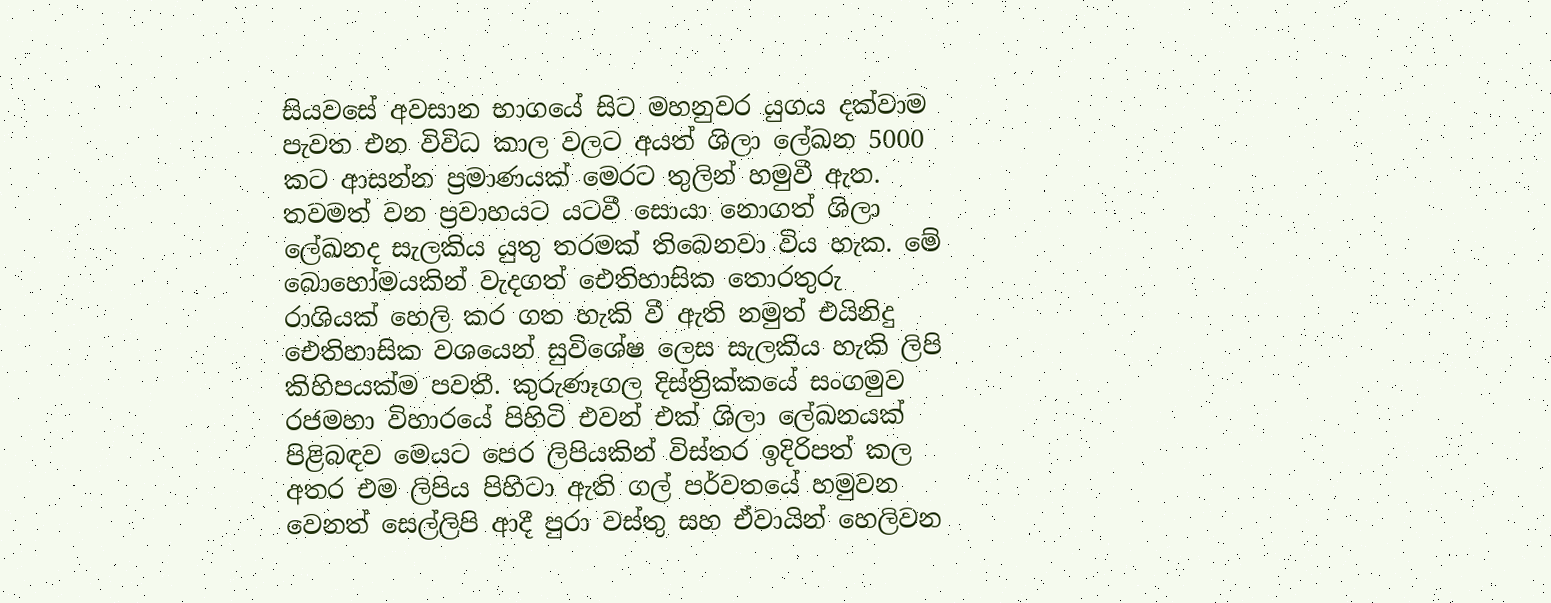සියවසේ අවසාන භාගයේ සිට මහනුවර යුගය දක්වාම පැවත එන විවිධ කාල වලට අයත් ශිලා ලේඛන 5000 කට ආසන්න ප්‍රමාණයක් මෙරට තුලින් හමුවී ඇත. තවමත් වන ප්‍රවාහයට යටවී සොයා නොගත් ශිලා ලේඛනද සැලකිය යුතු තරමක් තිබෙනවා විය හැක. මේ බොහෝමයකින් වැදගත් ඓතිහාසික තොරතුරු රාශියක් හෙලි කර ගත හැකි වී ඇති නමුත් එයිනිදු ඓතිහාසික වශයෙන් සුවිශේෂ ලෙස සැලකිය හැකි ලිපි කිහිපයක්ම පවතී. කුරුණෑගල දිස්ත්‍රික්කයේ සංගමුව රජමහා විහාරයේ පිහිටි එවන් එක් ශිලා ලේඛනයක් පිළිබඳව මෙයට පෙර ලිපියකින් විස්තර ඉදිරිපත් කල අතර එම ලිපිය පිහිටා ඇති ගල් පර්වතයේ හමුවන වෙනත් සෙල්ලිපි ආදී පුරා වස්තු සහ ඒවායින් හෙලිවන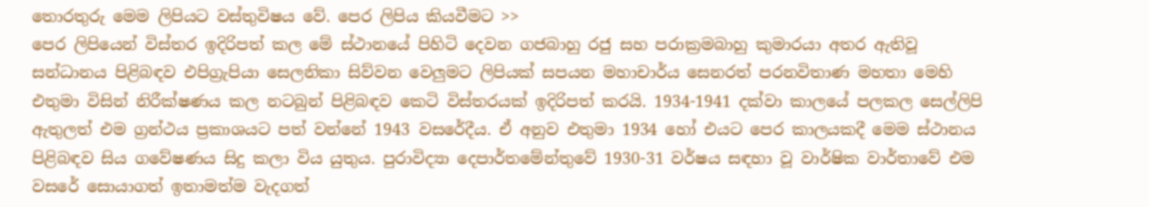තොරතුරු මෙම ලිපියට වස්තුවිෂය වේ. පෙර ලිපිය කියවීමට >>
පෙර ලිපියෙන් විස්තර ඉදිරිපත් කල මේ ස්ථානයේ පිහිටි දෙවන ගජබාහු රජු සහ පරාක්‍රමබාහු කුමාරයා අතර ඇතිවූ සන්ධානය පිළිබඳව එපිග්‍රැපියා සෙලනිකා සිව්වන වෙලුමට ලිපියක් සපයන මහාචාර්ය සෙනරත් පරනවිතාණ මහතා මෙහි එතුමා විසින් නිරීක්ෂණය කල නටබුන් පිළිබඳව කෙටි විස්තරයක් ඉදිරිපත් කරයි. 1934-1941 දක්වා කාලයේ පලකල සෙල්ලිපි ඇතුලත් එම ග්‍රන්ථය ප්‍රකාශයට පත් වන්නේ 1943 වසරේදීය. ඒ අනුව එතුමා 1934 හෝ එයට පෙර කාලයකදී මෙම ස්ථානය පිළිබඳව සිය ගවේෂණය සිදු කලා විය යුතුය. පුරාවිද්‍යා දෙපාර්තමේන්තුවේ 1930-31 වර්ෂය සඳහා වූ වාර්ෂික වාර්තාවේ එම වසරේ සොයාගත් ඉතාමත්ම වැදගත්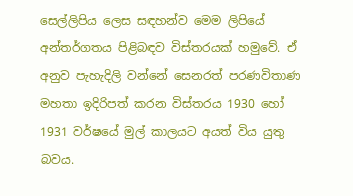සෙල්ලිපිය ලෙස සඳහන්ව මෙම ලිපියේ අන්තර්ගතය පිළිබඳව විස්තරයක් හමුවේ. ඒ අනුව පැහැදිලි වන්නේ සෙනරත් පරණවිතාණ  මහතා ඉදිරිපත් කරන විස්තරය 1930 හෝ 1931 වර්ෂයේ මුල් කාලයට අයත් විය යුතු බවය.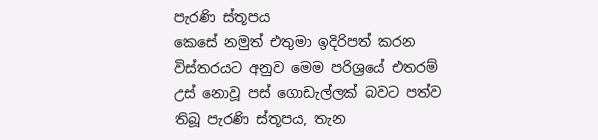පැරණි ස්තූපය
කෙසේ නමුත් එතුමා ඉදිරිපත් කරන විස්තරයට අනුව මෙම පරිශ්‍රයේ එතරම් උස් නොවූ පස් ගොඩැල්ලක් බවට පත්ව තිබූ පැරණි ස්තූපය, තැන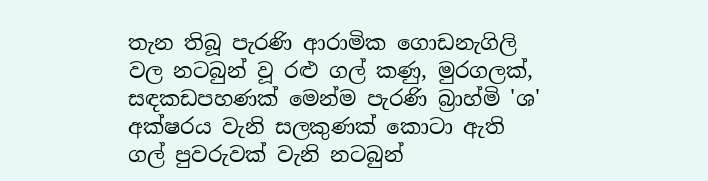තැන තිබූ පැරණි ආරාමික ගොඩනැගිලි වල නටබුන් වූ රළු ගල් කණු, මුරගලක්, සඳකඩපහණක් මෙන්ම පැරණි බ්‍රාහ්මි 'ශ' අක්ෂරය වැනි සලකුණක් කොටා ඇති ගල් පුවරුවක් වැනි නටබුන්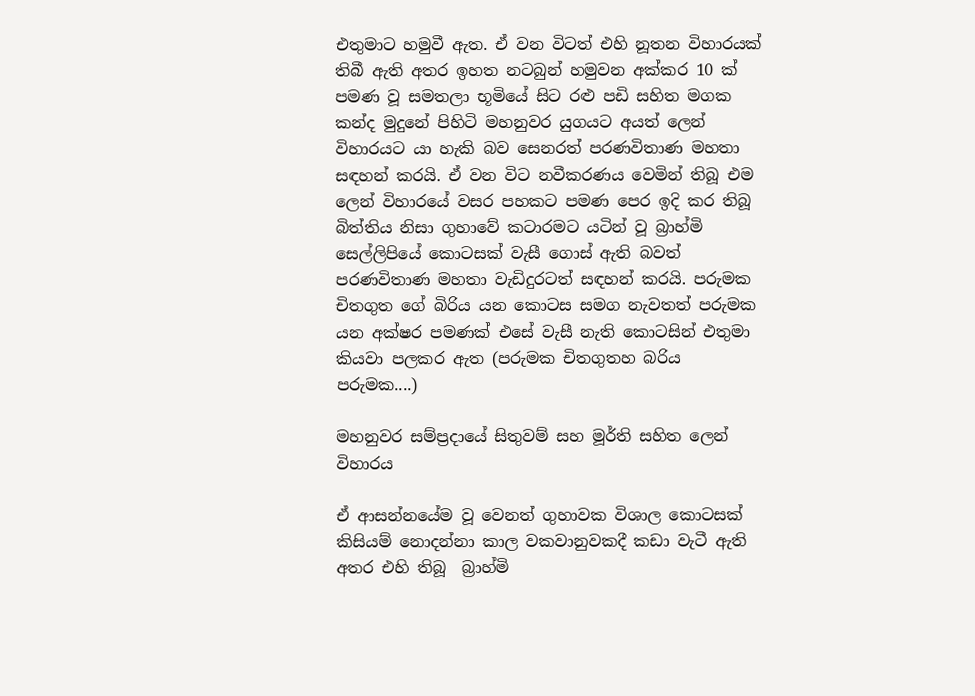එතුමාට හමුවී ඇත. ඒ වන විටත් එහි නූතන විහාරයක් තිබී ඇති අතර ඉහත නටබුන් හමුවන අක්කර 10 ක් පමණ වූ සමතලා භූමියේ සිට රළු පඩි සහිත මගක කන්ද මුදුනේ පිහිටි මහනුවර යුගයට අයත් ලෙන් විහාරයට යා හැකි බව සෙනරත් පරණවිතාණ මහතා සඳහන් කරයි. ඒ වන විට නවීකරණය වෙමින් තිබූ එම ලෙන් විහාරයේ වසර පහකට පමණ පෙර ඉදි කර තිබූ බිත්තිය නිසා ගුහාවේ කටාරමට යටින් වූ බ්‍රාහ්මි සෙල්ලිපියේ කොටසක් වැසී ගොස් ඇති බවත් පරණවිතාණ මහතා වැඩිදුරටත් සඳහන් කරයි. පරුමක චිතගුත ගේ බිරිය යන කොටස සමග නැවතත් පරුමක යන අක්ෂර පමණක් එසේ වැසී නැති කොටසින් එතුමා කියවා පලකර ඇත (පරුමක චිතගුතහ බරිය පරුමක....)

මහනුවර සම්ප්‍රදායේ සිතුවම් සහ මූර්ති සහිත ලෙන් විහාරය

ඒ ආසන්නයේම වූ වෙනත් ගුහාවක විශාල කොටසක් කිසියම් නොදන්නා කාල වකවානුවකදී කඩා වැටී ඇති අතර එහි තිබූ  බ්‍රාහ්මි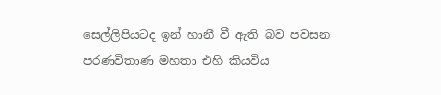සෙල්ලිපියටද ඉන් හානී වී ඇති බව පවසන පරණවිතාණ මහතා එහි කියවිය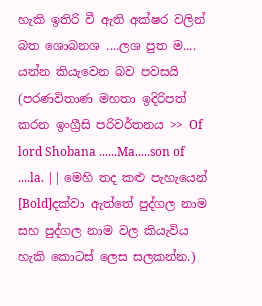හැකි ඉතිරි වී ඇති අක්ෂර වලින් බත ශොබනශ ....ලශ පුත ම.... යන්න කියැවෙන බව පවසයි (පරණවිතාණ මහතා ඉදිරිපත් කරන ඉංග්‍රීසි පරිවර්තනය >> Of lord Shobana ......Ma.....son of ....la. || මෙහි තද කළු පැහැයෙන් [Bold]දක්වා ඇත්තේ පුද්ගල නාම සහ පුද්ගල නාම වල කියැවිය හැකි කොටස් ලෙස සලකන්න.)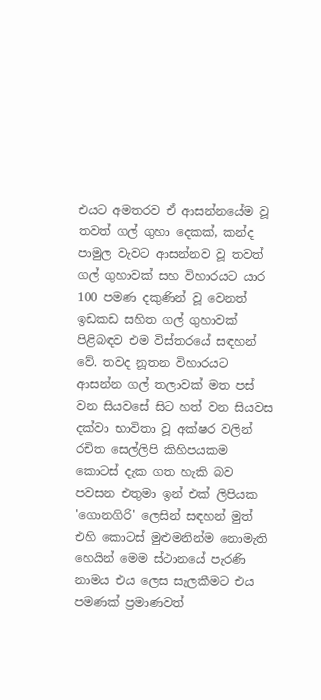එයට අමතරව ඒ ආසන්නයේම වූ තවත් ගල් ගුහා දෙකක්, කන්ද පාමුල වැවට ආසන්නව වූ තවත් ගල් ගුහාවක් සහ විහාරයට යාර 100 පමණ දකුණින් වූ වෙනත් ඉඩකඩ සහිත ගල් ගුහාවක් පිළිබඳව එම විස්තරයේ සඳහන් වේ. තවද නූතන විහාරයට ආසන්න ගල් තලාවක් මත පස් වන සියවසේ සිට හත් වන සියවස දක්වා භාවිතා වූ අක්ෂර වලින් රචිත සෙල්ලිපි කිහිපයකම කොටස් දැක ගත හැකි බව පවසන එතුමා ඉන් එක් ලිපියක 'ගොනගිරි' ලෙසින් සඳහන් මුත් එහි කොටස් මුළුමනින්ම නොමැති හෙයින් මෙම ස්ථානයේ පැරණි නාමය එය ලෙස සැලකීමට එය පමණක් ප්‍රමාණවත්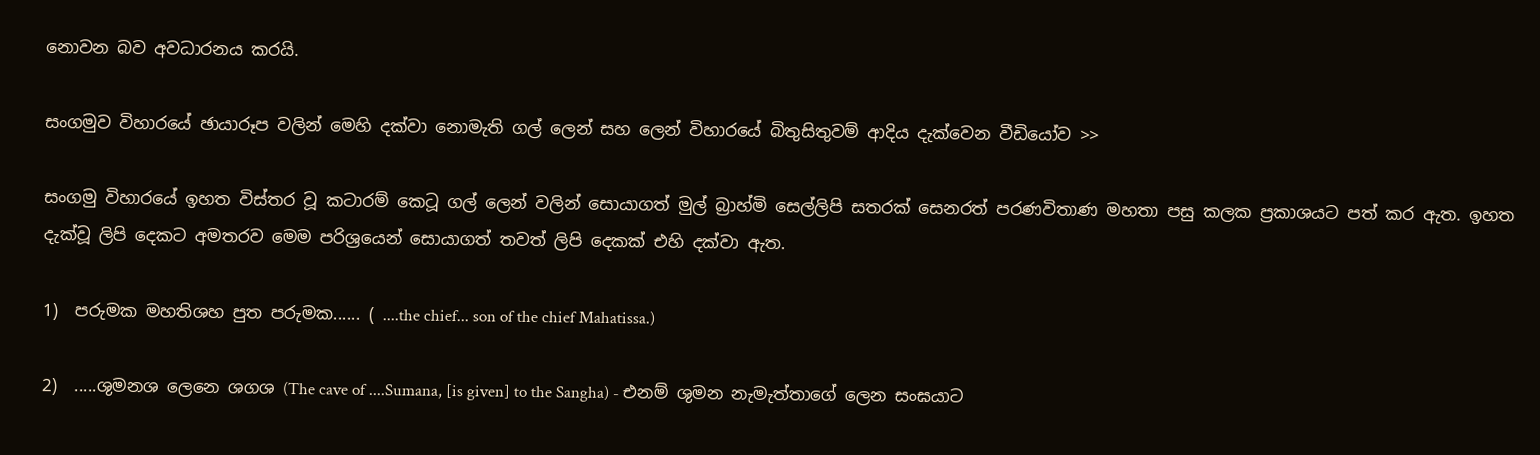නොවන බව අවධාරනය කරයි.

සංගමුව විහාරයේ ඡායාරූප වලින් මෙහි දක්වා නොමැති ගල් ලෙන් සහ ලෙන් විහාරයේ බිතුසිතුවම් ආදිය දැක්වෙන වීඩියෝව >>

සංගමු විහාරයේ ඉහත විස්තර වූ කටාරම් කෙටූ ගල් ලෙන් වලින් සොයාගත් මුල් බ්‍රාහ්මි සෙල්ලිපි සතරක් සෙනරත් පරණවිතාණ මහතා පසු කලක ප්‍රකාශයට පත් කර ඇත. ඉහත දැක්වූ ලිපි දෙකට අමතරව මෙම පරිශ්‍රයෙන් සොයාගත් තවත් ලිපි දෙකක් එහි දක්වා ඇත.

1)  පරුමක මහතිශහ පුත පරුමක...... ( ....the chief... son of the chief Mahatissa.)

2)  .....ශුමනශ ලෙනෙ ශගශ (The cave of ....Sumana, [is given] to the Sangha) - එනම් ශුමන නැමැත්තාගේ ලෙන සංඝයාට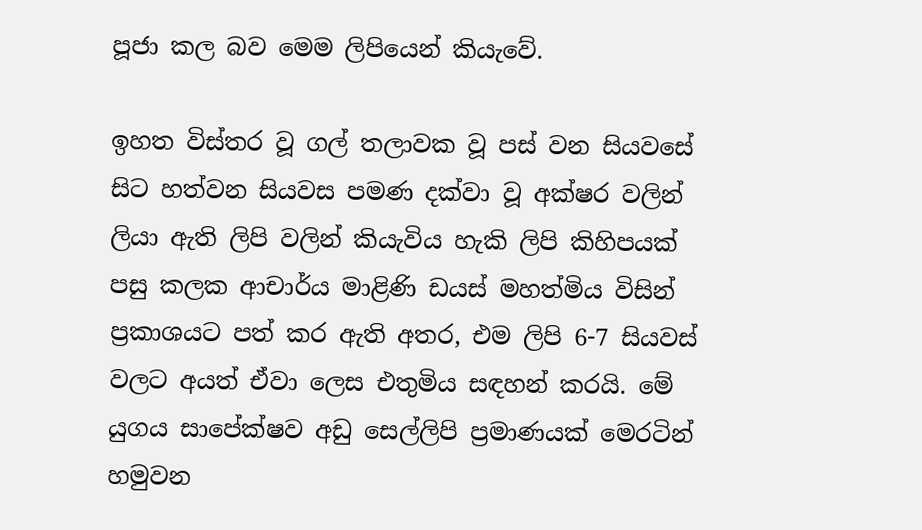පූජා කල බව මෙම ලිපියෙන් කියැවේ.

ඉහත විස්තර වූ ගල් තලාවක වූ පස් වන සියවසේ සිට හත්වන සියවස පමණ දක්වා වූ අක්ෂර වලින් ලියා ඇති ලිපි වලින් කියැවිය හැකි ලිපි කිහිපයක් පසු කලක ආචාර්ය මාළිණි ඩයස් මහත්මිය විසින් ප්‍රකාශයට පත් කර ඇති අතර, එම ලිපි 6-7 සියවස් වලට අයත් ඒවා ලෙස එතුමිය සඳහන් කරයි. මේ යුගය සාපේක්ෂව අඩු සෙල්ලිපි ප්‍රමාණයක් මෙරටින් හමුවන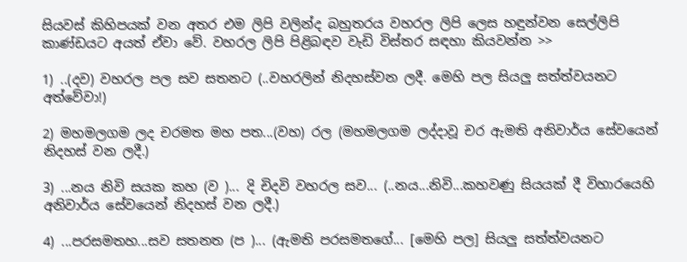සියවස් කිහිපයක් වන අතර එම ලිපි වලින්ද බහුතරය වහරල ලිපි ලෙස හඳුන්වන සෙල්ලිපි කාණ්ඩයට අයත් ඒවා වේ. වහරල ලිපි පිළිබඳව වැඩි විස්තර සඳහා කියවන්න >>

1) ..(දව) වහරල පල සව සතනට (..වහරලින් නිදහස්වන ලදී. මෙහි පල සියලු සත්ත්වයනට අත්වේවා!)

2) මහමලගම ලද චරමත මහ පත...(වහ) රල (මහමලගම ලද්දාවූ චර ඇමති අනිවාර්ය සේවයෙන් නිදහස් වන ලදී.)

3) ...නය නිවි සයක කහ (ව )... දි චිදවි වහරල සව... (..නය...නිවි...කහවණු සියයක් දී විහාරයෙහි අනිවාර්ය සේවයෙන් නිදහස් වන ලදී.)

4) ...පරසමතහ...සව සතනත (ප )... (ඇමති පරසමතගේ... [මෙහි පල] සියලු සත්ත්වයනට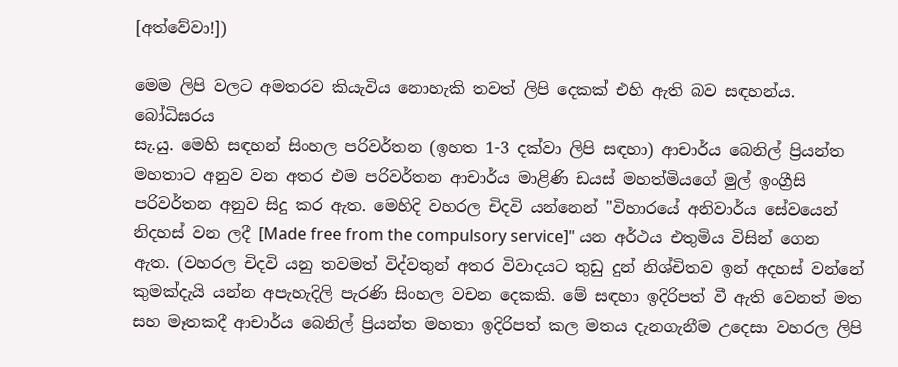[අත්වේවා!])

මෙම ලිපි වලට අමතරව කියැවිය නොහැකි තවත් ලිපි දෙකක් එහි ඇති බව සඳහන්ය.
බෝධිඝරය
සැ.යු. මෙහි සඳහන් සිංහල පරිවර්තන (ඉහත 1-3 දක්වා ලිපි සඳහා) ආචාර්ය බෙනිල් ප්‍රියන්ත මහතාට අනුව වන අතර එම පරිවර්තන ආචාර්ය මාළිණි ඩයස් මහත්මියගේ මුල් ඉංග්‍රීසි පරිවර්තන අනුව සිදු කර ඇත. මෙහිදි වහරල චිදවි යන්නෙන් "විහාරයේ අනිවාර්ය සේවයෙන් නිදහස් වන ලදී [Made free from the compulsory service]" යන අර්ථය එතුමිය විසින් ගෙන ඇත. (වහරල චිදවි යනු තවමත් විද්වතුන් අතර විවාදයට තුඩු දුන් නිශ්චිතව ඉන් අදහස් වන්නේ කුමක්දැයි යන්න අපැහැදිලි පැරණි සිංහල වචන දෙකකි. මේ සඳහා ඉදිරිපත් වී ඇති වෙනත් මත සහ මෑතකදී ආචාර්ය බෙනිල් ප්‍රියන්ත මහතා ඉදිරිපත් කල මතය දැනගැනීම උදෙසා වහරල ලිපි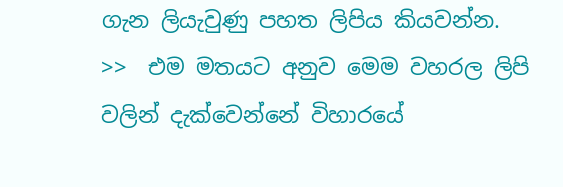ගැන ලියැවුණු පහත ලිපිය කියවන්න. >>  එම මතයට අනුව මෙම වහරල ලිපි වලින් දැක්වෙන්නේ විහාරයේ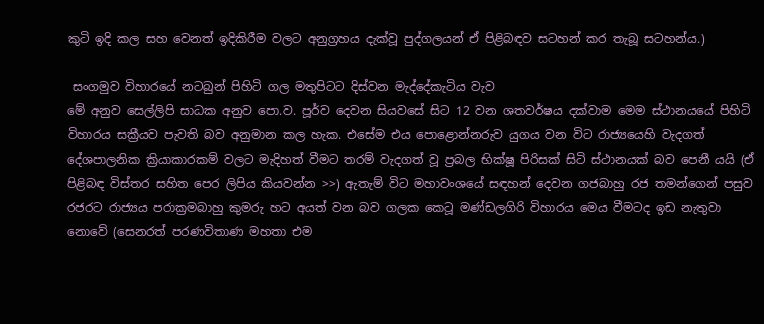කුටි ඉදි කල සහ වෙනත් ඉදිකිරීම වලට අනුග්‍රහය දැක්වූ පුද්ගලයන් ඒ පිළිබඳව සටහන් කර තැබූ සටහන්ය.)

 සංගමුව විහාරයේ නටබුන් පිහිටි ගල මතුපිටට දිස්වන මැද්දේකැටිය වැව
මේ අනුව සෙල්ලිපි සාධක අනුව පො.ව. පූර්ව දෙවන සියවසේ සිට 12 වන ශතවර්ෂය දක්වාම මෙම ස්ථානයයේ පිහිටි විහාරය සක්‍රීයව පැවති බව අනුමාන කල හැක. එසේම එය පොළොන්නරුව යුගය වන විට රාජ්‍යයෙහි වැදගත් දේශපාලනික ක්‍රියාකාරකම් වලට මැදිහත් වීමට තරම් වැදගත් වූ ප්‍රබල භික්ෂූ පිරිසක් සිටි ස්ථානයක් බව පෙනී යයි (ඒ පිළිබඳ විස්තර සහිත පෙර ලිපිය කියවන්න >>) ඇතැම් විට මහාවංශයේ සඳහන් දෙවන ගජබාහු රජ තමන්ගෙන් පසුව රජරට රාජ්‍යය පරාක්‍රමබාහු කුමරු හට අයත් වන බව ගලක කෙටූ මණ්ඩලගිරි විහාරය මෙය වීමටද ඉඩ නැතුවා නොවේ (සෙනරත් පරණවිතාණ මහතා එම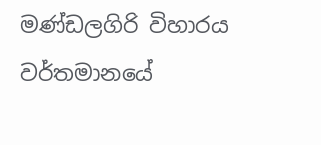මණ්ඩලගිරි විහාරය වර්තමානයේ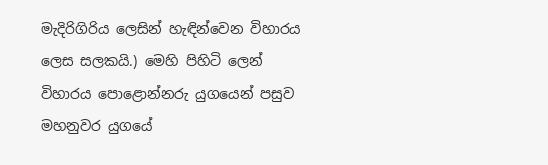මැදිරිගිරිය ලෙසින් හැඳින්වෙන විහාරය ලෙස සලකයි.) මෙහි පිහිටි ලෙන් විහාරය පොළොන්නරු යුගයෙන් පසුව මහනුවර යුගයේ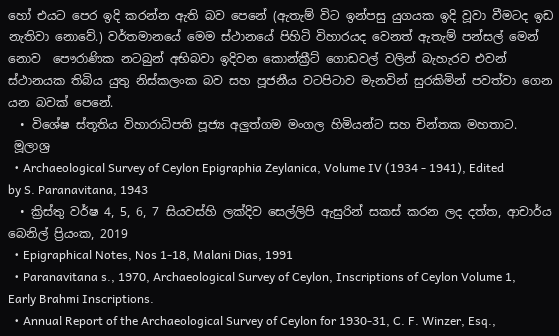හෝ එයට පෙර ඉදි කරන්න ඇති බව පෙනේ (ඇතැම් විට ඉන්පසු යුගයක ඉදි වූවා වීමටද ඉඩ නැතිවා නොවේ.) වර්තමානයේ මෙම ස්ථානයේ පිහිටි විහාරයද වෙනත් ඇතැම් පන්සල් මෙන් නොව  පෞරාණික නටබුන් අභිබවා ඉදිවන කොන්ක්‍රීට් ගොඩවල් වලින් බැහැරව එවන් ස්ථානයක තිබිය යුතු නිස්කලංක බව සහ පූජනීය වටපිටාව මැනවින් සුරකිමින් පවත්වා ගෙන යන බවක් පෙනේ.
  • විශේෂ ස්තූතිය විහාරාධිපති පූජ්‍ය අලුත්ගම මංගල හිමියන්ට සහ චින්තක මහතාට.
 මූලාශ්‍ර
  • Archaeological Survey of Ceylon Epigraphia Zeylanica, Volume IV (1934 - 1941), Edited by S. Paranavitana, 1943
  • ක්‍රිස්තු වර්ෂ 4, 5, 6, 7 සියවස්හි ලක්දිව සෙල්ලිපි ඇසුරින් සකස් කරන ලද දත්ත, ආචාර්ය බෙනිල් ප්‍රියංක, 2019
  • Epigraphical Notes, Nos 1-18, Malani Dias, 1991
  • Paranavitana s., 1970, Archaeological Survey of Ceylon, Inscriptions of Ceylon Volume 1, Early Brahmi Inscriptions.
  • Annual Report of the Archaeological Survey of Ceylon for 1930-31, C. F. Winzer, Esq.,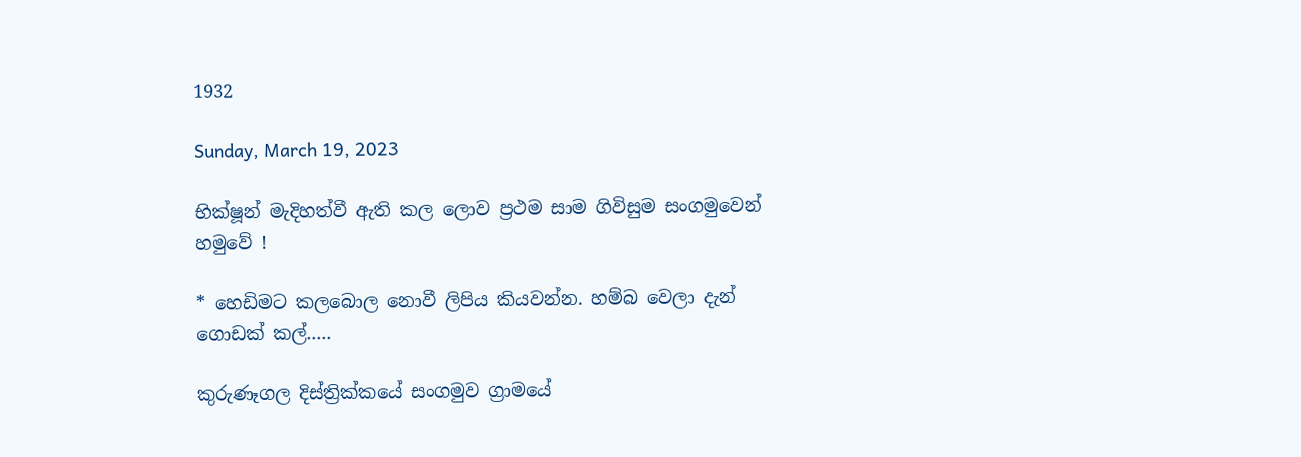1932

Sunday, March 19, 2023

භික්ෂූන් මැදිහත්වී ඇති කල ලොව ප්‍රථම සාම ගිවිසුම සංගමුවෙන් හමුවේ !

* හෙඩිමට කලබොල නොවී ලිපිය කියවන්න. හම්බ වෙලා දැන් ගොඩක් කල්.....

කුරුණෑගල දිස්ත්‍රික්කයේ සංගමුව ග්‍රාමයේ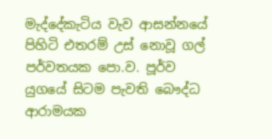මැද්දේකැටිය වැව ආසන්නයේ පිහිටි එතරම් උස් නොවූ ගල් පර්වතයක පො.ව. පූර්ව යුගයේ සිටම පැවති බෞද්ධ ආරාමයක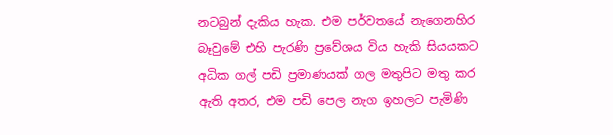නටබුන් දැකිය හැක. එම පර්වතයේ නැගෙනහිර බෑවුමේ එහි පැරණි ප්‍රවේශය විය හැකි සියයකට අධික ගල් පඩි ප්‍රමාණයක් ගල මතුපිට මතු කර ඇති අතර, එම පඩි පෙල නැග ඉහලට පැමිණි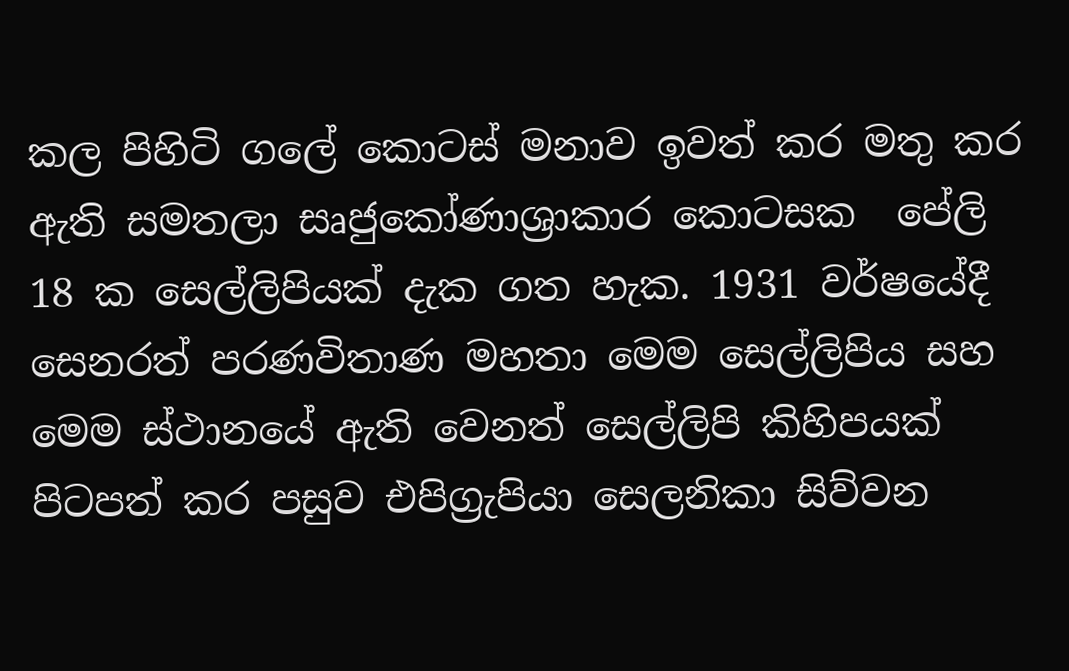කල පිහිටි ගලේ කොටස් මනාව ඉවත් කර මතු කර ඇති සමතලා සෘජුකෝණාශ්‍රාකාර කොටසක  පේලි 18 ක සෙල්ලිපියක් දැක ගත හැක. 1931 වර්ෂයේදී සෙනරත් පරණවිතාණ මහතා මෙම සෙල්ලිපිය සහ මෙම ස්ථානයේ ඇති වෙනත් සෙල්ලිපි කිහිපයක් පිටපත් කර පසුව එපිග්‍රැපියා සෙලනිකා සිව්වන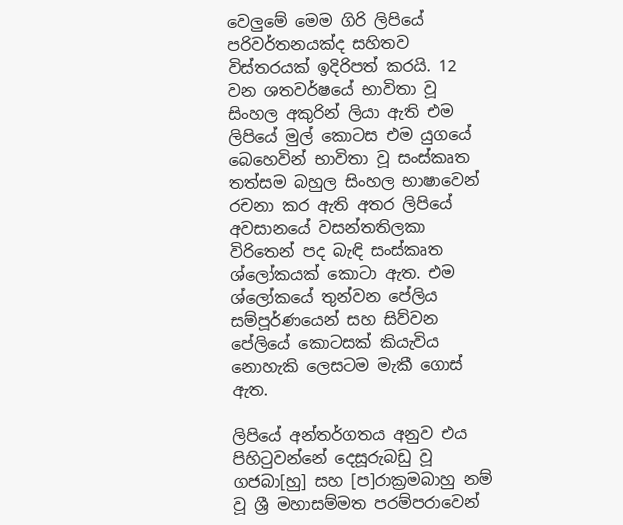වෙලුමේ මෙම ගිරි ලිපියේ පරිවර්තනයක්ද සහිතව විස්තරයක් ඉදිරිපත් කරයි. 12 වන ශතවර්ෂයේ භාවිතා වූ සිංහල අකුරින් ලියා ඇති එම ලිපියේ මුල් කොටස එම යුගයේ බෙහෙවින් භාවිතා වූ සංස්කෘත තත්සම බහුල සිංහල භාෂාවෙන් රචනා කර ඇති අතර ලිපියේ අවසානයේ වසන්තතිලකා විරිතෙන් පද බැඳි සංස්කෘත ශ්ලෝකයක් කොටා ඇත. එම ශ්ලෝකයේ තුන්වන පේලිය සම්පූර්ණයෙන් සහ සිව්වන පේලියේ කොටසක් කියැවිය නොහැකි ලෙසටම මැකී ගොස් ඇත.

ලිපියේ අන්තර්ගතය අනුව එය පිහිටුවන්නේ දෙසූරුබඩු වූ ගජබා[හු] සහ [ප]රාක්‍රමබාහු නම් වූ ශ්‍රී මහාසම්මත පරම්පරාවෙන්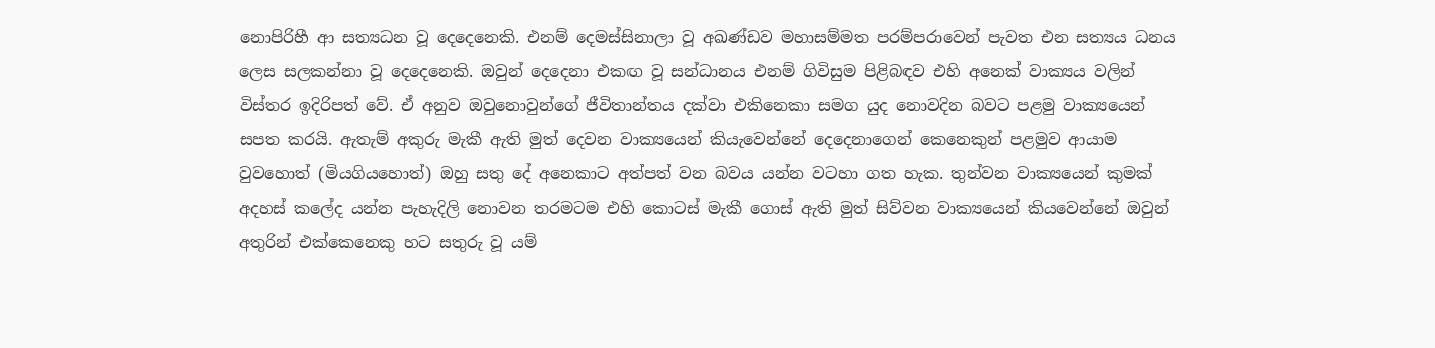නොපිරිහී ආ සත්‍යධන වූ දෙදෙනෙකි. එනම් දෙමස්සිනාලා වූ අඛණ්ඩව මහාසම්මත පරම්පරාවෙන් පැවත එන සත්‍යය ධනය ලෙස සලකන්නා වූ දෙදෙනෙකි. ඔවුන් දෙදෙනා එකඟ වූ සන්ධානය එනම් ගිවිසුම පිළිබඳව එහි අනෙක් වාක්‍යය වලින් විස්තර ඉදිරිපත් වේ. ඒ අනුව ඔවුනොවුන්ගේ ජීවිතාන්තය දක්වා එකිනෙකා සමග යුද නොවදින බවට පළමු වාක්‍යයෙන් සපත කරයි. ඇතැම් අකුරු මැකී ඇති මුත් දෙවන වාක්‍යයෙන් කියැවෙන්නේ දෙදෙනාගෙන් කෙනෙකුන් පළමුව ආයාම වුවහොත් (මියගියහොත්) ඔහු සතු දේ අනෙකාට අත්පත් වන බවය යන්න වටහා ගත හැක. තුන්වන වාක්‍යයෙන් කුමක් අදහස් කලේද යන්න පැහැදිලි නොවන තරමටම එහි කොටස් මැකී ගොස් ඇති මුත් සිව්වන වාක්‍යයෙන් කියවෙන්නේ ඔවුන් අතුරින් එක්කෙනෙකු හට සතුරු වූ යම්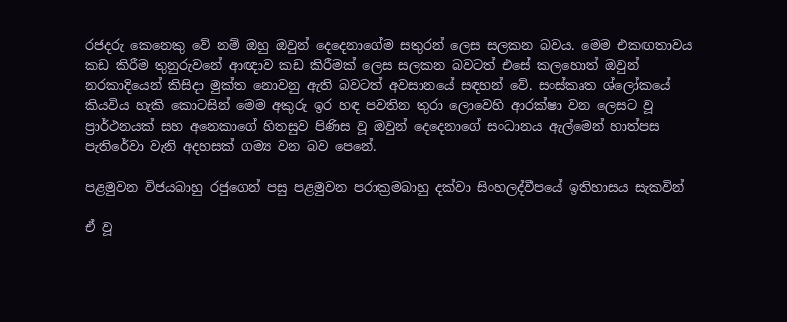රජදරු කෙනෙකු වේ නම් ඔහු ඔවුන් දෙදෙනාගේම සතුරන් ලෙස සලකන බවය. මෙම එකඟතාවය කඩ කිරීම තුනුරුවනේ ආඥාව කඩ කිරීමක් ලෙස සලකන බවටත් එසේ කලහොත් ඔවුන් නරකාදියෙන් කිසිදා මුක්ත නොවනු ඇති බවටත් අවසානයේ සඳහන් වේ. සංස්කෘත ශ්ලෝකයේ කියවිය හැකි කොටසින් මෙම අකුරු ඉර හඳ පවතින තුරා ලොවෙහි ආරක්ෂා වන ලෙසට වූ ප්‍රාර්ථනයක් සහ අනෙකාගේ හිතසුව පිණිස වූ ඔවුන් දෙදෙනාගේ සංධානය ඇල්මෙන් හාත්පස පැතිරේවා වැනි අදහසක් ගම්‍ය වන බව පෙනේ.

පළමුවන විජයබාහු රජුගෙන් පසු පළමුවන පරාක්‍රමබාහු දක්වා සිංහලද්වීපයේ ඉතිහාසය සැකවින්

ඒ වූ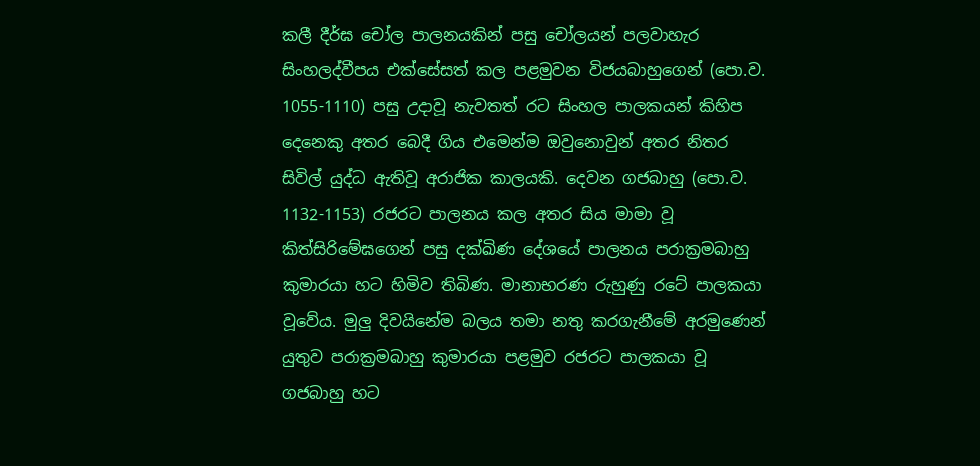කලී දීර්ඝ චෝල පාලනයකින් පසු චෝලයන් පලවාහැර සිංහලද්වීපය එක්සේසත් කල පළමුවන විජයබාහුගෙන් (පො.ව. 1055-1110) පසු උදාවූ නැවතත් රට සිංහල පාලකයන් කිහිප දෙනෙකු අතර බෙදී ගිය එමෙන්ම ඔවුනොවුන් අතර නිතර සිවිල් යුද්ධ ඇතිවූ අරාජික කාලයකි. දෙවන ගජබාහු (පො.ව. 1132-1153) රජරට පාලනය කල අතර සිය මාමා වූ කිත්සිරිමේඝගෙන් පසු දක්ඛිණ දේශයේ පාලනය පරාක්‍රමබාහු කුමාරයා හට හිමිව තිබිණ. මානාභරණ රුහුණු රටේ පාලකයා වූවේය. මුලු දිවයිනේම බලය තමා නතු කරගැනීමේ අරමුණෙන් යුතුව පරාක්‍රමබාහු කුමාරයා පළමුව රජරට පාලකයා වූ ගජබාහු හට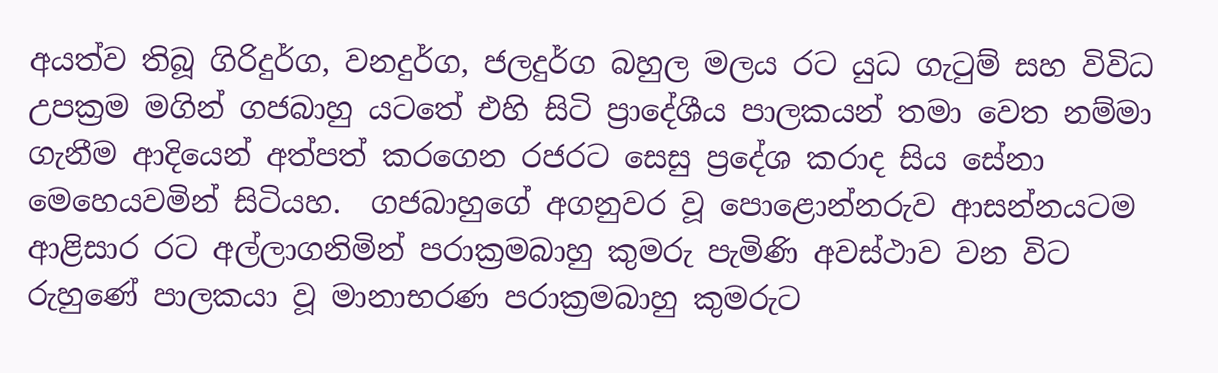අයත්ව තිබූ ගිරිදුර්ග, වනදුර්ග, ජලදුර්ග බහුල මලය රට යුධ ගැටුම් සහ විවිධ උපක්‍රම මගින් ගජබාහු යටතේ එහි සිටි ප්‍රාදේශීය පාලකයන් තමා වෙත නම්මා ගැනීම ආදියෙන් අත්පත් කරගෙන රජරට සෙසු ප්‍රදේශ කරාද සිය සේනා මෙහෙයවමින් සිටියහ.  ගජබාහුගේ අගනුවර වූ පොළොන්නරුව ආසන්නයටම ආළිසාර රට අල්ලාගනිමින් පරාක්‍රමබාහු කුමරු පැමිණි අවස්ථාව වන විට රුහුණේ පාලකයා වූ මානාභරණ පරාක්‍රමබාහු කුමරුට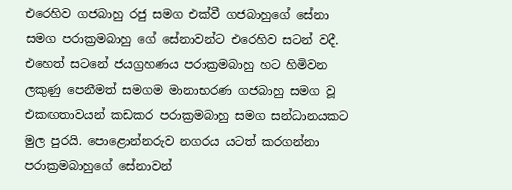එරෙහිව ගජබාහු රජු සමග එක්වී ගජබාහුගේ සේනා සමග පරාක්‍රමබාහු ගේ සේනාවන්ට එරෙහිව සටන් වදී. එහෙත් සටනේ ජයග්‍රහණය පරාක්‍රමබාහු හට හිමිවන ලකුණු පෙනීමත් සමගම මානාභරණ ගජබාහු සමග වූ එකඟතාවයන් කඩකර පරාක්‍රමබාහු සමග සන්ධානයකට මුල පුරයි. පොළොන්නරුව නගරය යටත් කරගන්නා පරාක්‍රමබාහුගේ සේනාවන්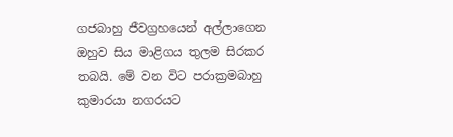ගජබාහු ජීවග්‍රහයෙන් අල්ලාගෙන ඔහුව සිය මාළිගය තුලම සිරකර තබයි. මේ වන විට පරාක්‍රමබාහු කුමාරයා නගරයට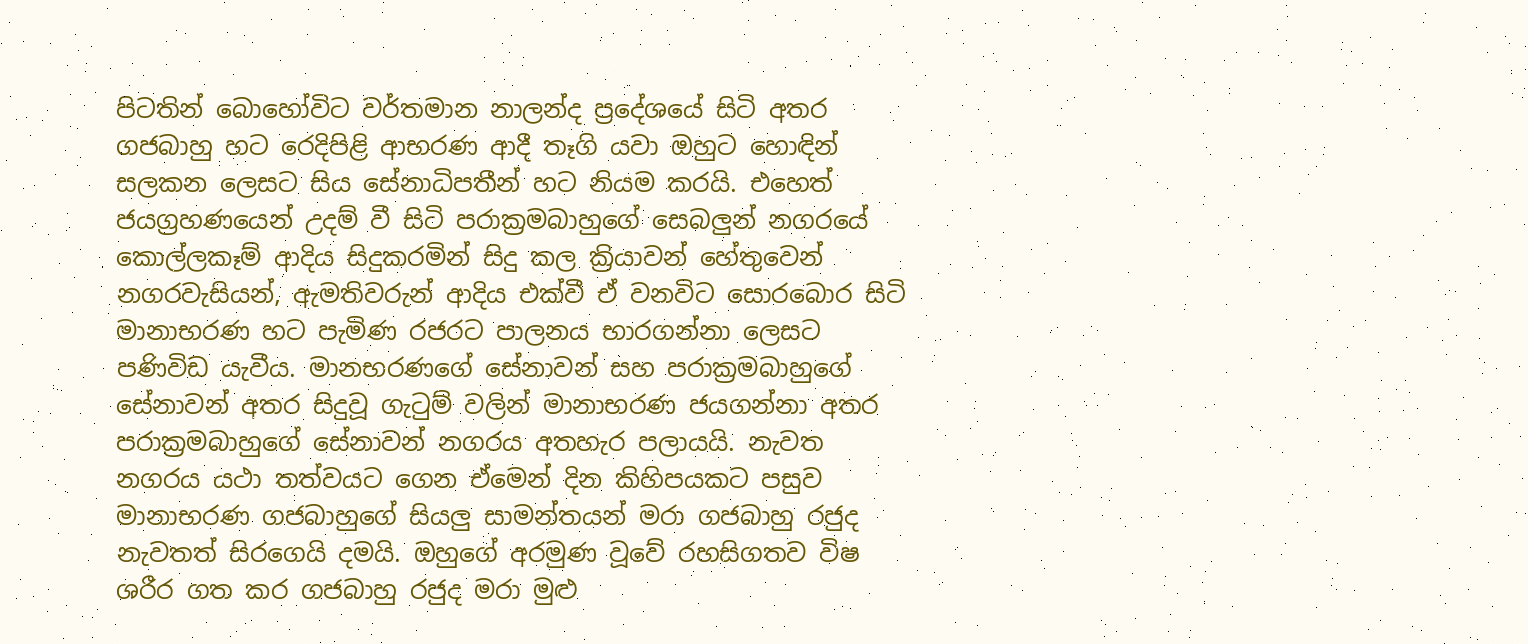පිටතින් බොහෝවිට වර්තමාන නාලන්ද ප්‍රදේශයේ සිටි අතර ගජබාහු හට රෙදිපිළි ආභරණ ආදී තෑගි යවා ඔහුට හොඳින් සලකන ලෙසට සිය සේනාධිපතීන් හට නියම කරයි. එහෙත් ජයග්‍රහණයෙන් උදම් වී සිටි පරාක්‍රමබාහුගේ සෙබලුන් නගරයේ කොල්ලකෑම් ආදිය සිදුකරමින් සිදු කල ක්‍රියාවන් හේතුවෙන් නගරවැසියන්, ඇමතිවරුන් ආදිය එක්වී ඒ වනවිට සොරබොර සිටි මානාභරණ හට පැමිණ රජරට පාලනය භාරගන්නා ලෙසට පණිවිඩ යැවීය. මානභරණගේ සේනාවන් සහ පරාක්‍රමබාහුගේ සේනාවන් අතර සිදුවූ ගැටුම් වලින් මානාභරණ ජයගන්නා අතර පරාක්‍රමබාහුගේ සේනාවන් නගරය අතහැර පලායයි. නැවත නගරය යථා තත්වයට ගෙන ඒමෙන් දින කිහිපයකට පසුව මානාභරණ ගජබාහුගේ සියලු සාමන්තයන් මරා ගජබාහු රජුද නැවතත් සිරගෙයි දමයි. ඔහුගේ අරමුණ වූවේ රහසිගතව විෂ ශරීර ගත කර ගජබාහු රජුද මරා මුළු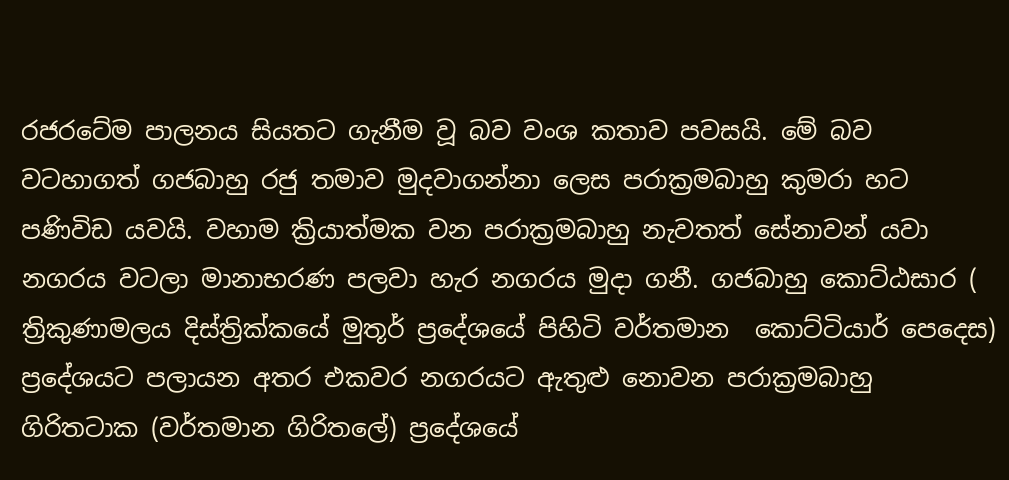රජරටේම පාලනය සියතට ගැනීම වූ බව වංශ කතාව පවසයි. මේ බව වටහාගත් ගජබාහු රජු තමාව මුදවාගන්නා ලෙස පරාක්‍රමබාහු කුමරා හට පණිවිඩ යවයි. වහාම ක්‍රියාත්මක වන පරාක්‍රමබාහු නැවතත් සේනාවන් යවා නගරය වටලා මානාභරණ පලවා හැර නගරය මුදා ගනී. ගජබාහු කොට්ඨසාර ( ත්‍රිකුණාමලය දිස්ත්‍රික්කයේ මුතූර් ප්‍රදේශයේ පිහිටි වර්තමාන  කොට්ටියාර් පෙදෙස) ප්‍රදේශයට පලායන අතර එකවර නගරයට ඇතුළු නොවන පරාක්‍රමබාහු ගිරිතටාක (වර්තමාන ගිරිතලේ) ප්‍රදේශයේ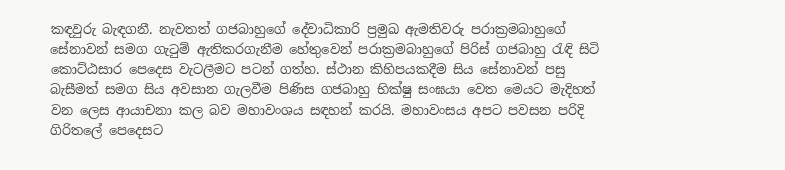කඳවුරු බැඳගනී. නැවතත් ගජබාහුගේ දේවාධිකාරි ප්‍රමුඛ ඇමතිවරු පරාක්‍රමබාහුගේ සේනාවන් සමග ගැටුම් ඇතිකරගැනීම හේතුවෙන් පරාක්‍රමබාහුගේ පිරිස් ගජබාහු රැඳි සිටි කොට්ඨසාර පෙදෙස වැටලීමට පටන් ගත්හ. ස්ථාන කිහිපයකදීම සිය සේනාවන් පසු බැසීමත් සමග සිය අවසාන ගැලවීම පිණිස ගජබාහු භික්ෂු සංඝයා වෙත මෙයට මැදිහත් වන ලෙස ආයාචනා කල බව මහාවංශය සඳහන් කරයි. මහාවංසය අපට පවසන පරිදි ගිරිතලේ පෙදෙසට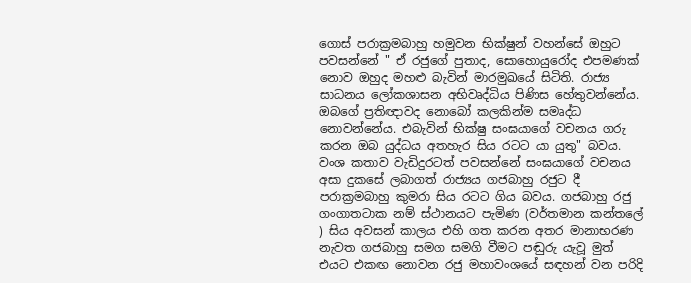ගොස් පරාක්‍රමබාහු හමුවන භික්ෂුන් වහන්සේ ඔහුට පවසන්නේ " ඒ රජුගේ පුතාද, සොහොයුරෝද එපමණක් නොව ඔහුද මහළු බැවින් මාරමුඛයේ සිටිති. රාජ්‍ය සාධනය ලෝකශාසන අභිවෘද්ධිය පිණිස හේතුවන්නේය. ඔබගේ ප්‍රතිඥාවද නොබෝ කලකින්ම සමෘද්ධ නොවන්නේය. එබැවින් භික්ෂු සංඝයාගේ වචනය ගරු කරන ඔබ යුද්ධය අතහැර සිය රටට යා යුතු" බවය. වංශ කතාව වැඩිදුරටත් පවසන්නේ සංඝයාගේ වචනය අසා දුකසේ ලබාගත් රාජ්‍යය ගජබාහු රජුට දී පරාක්‍රමබාහු කුමරා සිය රටට ගිය බවය. ගජබාහු රජු ගංගාතටාක නම් ස්ථානයට පැමිණ (වර්තමාන කන්තලේ ) සිය අවසන් කාලය එහි ගත කරන අතර මානාභරණ නැවත ගජබාහු සමග සමගි වීමට පඬුරු යැවූ මුත් එයට එකඟ නොවන රජු මහාවංශයේ සඳහන් වන පරිදි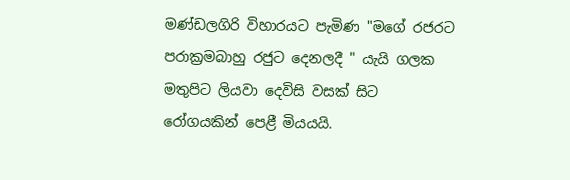මණ්ඩලගිරි විහාරයට පැමිණ "මගේ රජරට පරාක්‍රමබාහු රජුට දෙනලදී " යැයි ගලක මතුපිට ලියවා දෙවිසි වසක් සිට රෝගයකින් පෙළී මියයයි.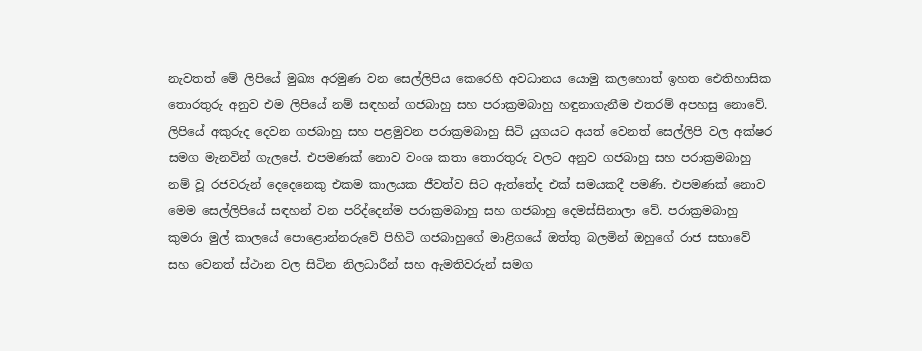නැවතත් මේ ලිපියේ මුඛ්‍ය අරමුණ වන සෙල්ලිපිය කෙරෙහි අවධානය යොමු කලහොත් ඉහත ඓතිහාසික තොරතුරු අනුව එම ලිපියේ නම් සඳහන් ගජබාහු සහ පරාක්‍රමබාහු හඳුනාගැනීම එතරම් අපහසු නොවේ. ලිපියේ අකුරුද දෙවන ගජබාහු සහ පළමුවන පරාක්‍රමබාහු සිටි යුගයට අයත් වෙනත් සෙල්ලිපි වල අක්ෂර සමග මැනවින් ගැලපේ. එපමණක් නොව වංශ කතා තොරතුරු වලට අනුව ගජබාහු සහ පරාක්‍රමබාහු නම් වූ රජවරුන් දෙදෙනෙකු එකම කාලයක ජීවත්ව සිට ඇත්තේද එක් සමයකදී පමණි. එපමණක් නොව මෙම සෙල්ලිපියේ සඳහන් වන පරිද්දෙන්ම පරාක්‍රමබාහු සහ ගජබාහු දෙමස්සිනාලා වේ. පරාක්‍රමබාහු කුමරා මුල් කාලයේ පොළොන්නරුවේ පිහිටි ගජබාහුගේ මාළිගයේ ඔත්තු බලමින් ඔහුගේ රාජ සභාවේ සහ වෙනත් ස්ථාන වල සිටින නිලධාරීන් සහ ඇමතිවරුන් සමග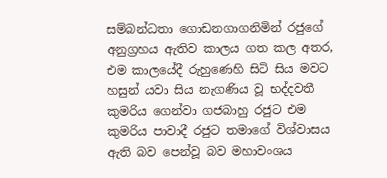සම්බන්ධතා ගොඩනගාගනිමින් රජුගේ අනුග්‍රහය ඇතිව කාලය ගත කල අතර, එම කාලයේදී රුහුණෙහි සිටි සිය මවට හසුන් යවා සිය නැගණිය වූ භද්දවතී කුමරිය ගෙන්වා ගජබාහු රජුට එම කුමරිය පාවාදී රජුට තමාගේ විශ්වාසය ඇති බව පෙන්වූ බව මහාවංශය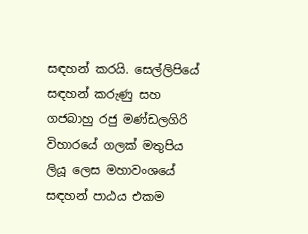සඳහන් කරයි. සෙල්ලිපියේ සඳහන් කරුණු සහ ගජබාහු රජු මණ්ඩලගිරි විහාරයේ ගලක් මතුපිය ලියූ ලෙස මහාවංශයේ සඳහන් පාඨය එකම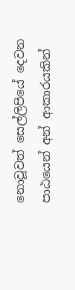නොවූවත් සෙල්ලිපියේ දෙවන පාඨයෙන් අන් ආකාරයකින්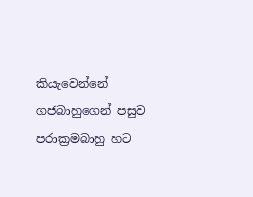කියැවෙන්නේ ගජබාහුගෙන් පසුව පරාක්‍රමබාහු හට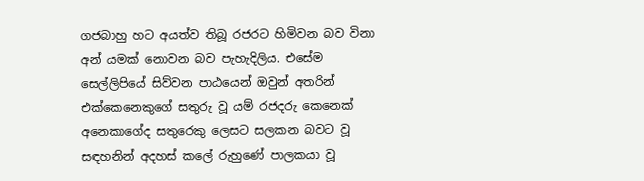ගජබාහු හට අයත්ව තිබූ රජරට හිමිවන බව විනා අන් යමක් නොවන බව පැහැදිලිය. එසේම සෙල්ලිපියේ සිව්වන පාඨයෙන් ඔවුන් අතරින් එක්කෙනෙකුගේ සතුරු වූ යම් රජදරු කෙනෙක් අනෙකාගේද සතුරෙකු ලෙසට සලකන බවට වූ සඳහනින් අදහස් කලේ රුහුණේ පාලකයා වූ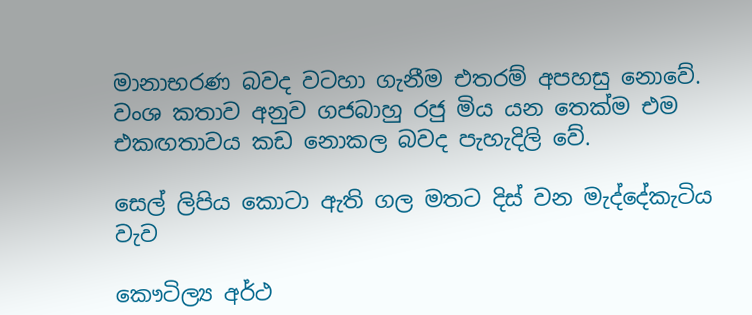මානාභරණ බවද වටහා ගැනීම එතරම් අපහසු නොවේ. වංශ කතාව අනුව ගජබාහු රජු මිය යන තෙක්ම එම එකඟතාවය කඩ නොකල බවද පැහැදිලි වේ.

සෙල් ලිපිය කොටා ඇති ගල මතට දිස් වන මැද්දේකැටිය වැව

කෞටිල්‍ය අර්ථ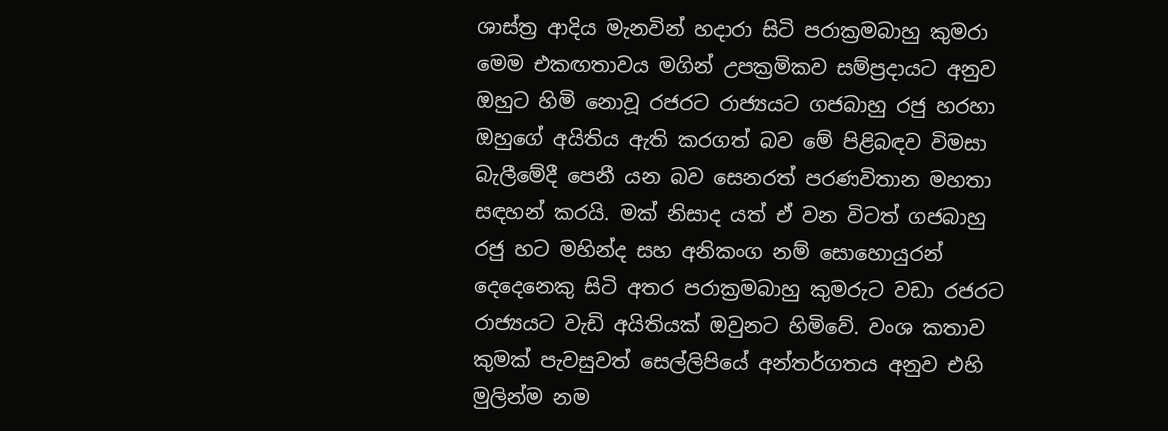ශාස්ත්‍ර ආදිය මැනවින් හදාරා සිටි පරාක්‍රමබාහු කුමරා මෙම එකඟතාවය මගින් උපක්‍රමිකව සම්ප්‍රදායට අනුව ඔහුට හිමි නොවූ රජරට රාජ්‍යයට ගජබාහු රජු හරහා ඔහුගේ අයිතිය ඇති කරගත් බව මේ පිළිබඳව විමසා බැලීමේදී පෙනී යන බව සෙනරත් පරණවිතාන මහතා සඳහන් කරයි. මක් නිසාද යත් ඒ වන විටත් ගජබාහු රජු හට මහින්ද සහ අනිකංග නම් සොහොයුරන් දෙදෙනෙකු සිටි අතර පරාක්‍රමබාහු කුමරුට වඩා රජරට රාජ්‍යයට වැඩි අයිතියක් ඔවුනට හිමිවේ. වංශ කතාව කුමක් පැවසුවත් සෙල්ලිපියේ අන්තර්ගතය අනුව එහි මුලින්ම නම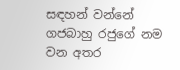සඳහන් වන්නේ ගජබාහු රජුගේ නම වන අතර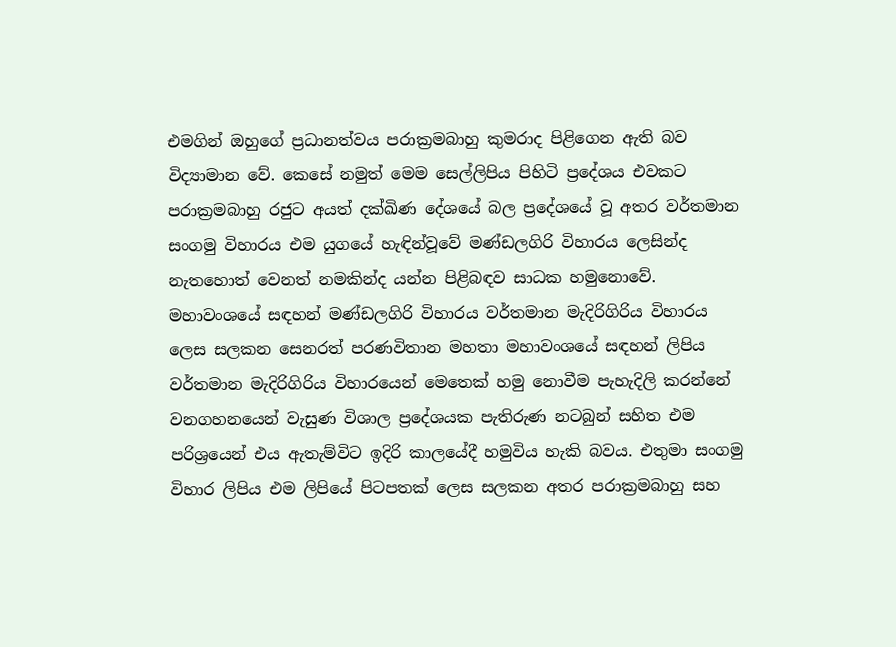එමගින් ඔහුගේ ප්‍රධානත්වය පරාක්‍රමබාහු කුමරාද පිළිගෙන ඇති බව විද්‍යාමාන වේ. කෙසේ නමුත් මෙම සෙල්ලිපිය පිහිටි ප්‍රදේශය එවකට පරාක්‍රමබාහු රජුට අයත් දක්ඛිණ දේශයේ බල ප්‍රදේශයේ වූ අතර වර්තමාන සංගමු විහාරය එම යුගයේ හැඳින්වූවේ මණ්ඩලගිරි විහාරය ලෙසින්ද නැතහොත් වෙනත් නමකින්ද යන්න පිළිබඳව සාධක හමුනොවේ. මහාවංශයේ සඳහන් මණ්ඩලගිරි විහාරය වර්තමාන මැදිරිගිරිය විහාරය ලෙස සලකන සෙනරත් පරණවිතාන මහතා මහාවංශයේ සඳහන් ලිපිය වර්තමාන මැදිරිගිරිය විහාරයෙන් මෙතෙක් හමු නොවීම පැහැදිලි කරන්නේ වනගහනයෙන් වැසුණ විශාල ප්‍රදේශයක පැතිරුණ නටබුන් සහිත එම පරිශ්‍රයෙන් එය ඇතැම්විට ඉදිරි කාලයේදී හමුවිය හැකි බවය. එතුමා සංගමු විහාර ලිපිය එම ලිපියේ පිටපතක් ලෙස සලකන අතර පරාක්‍රමබාහු සහ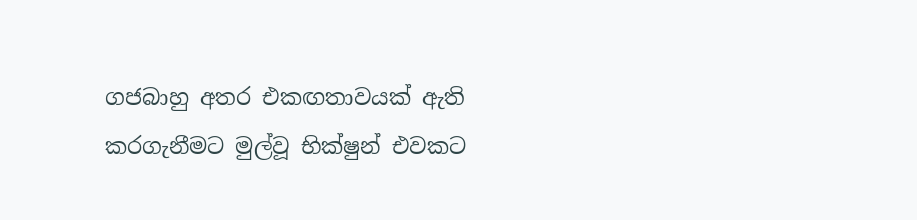ගජබාහු අතර එකඟතාවයක් ඇති කරගැනීමට මුල්වූ භික්ෂුන් එවකට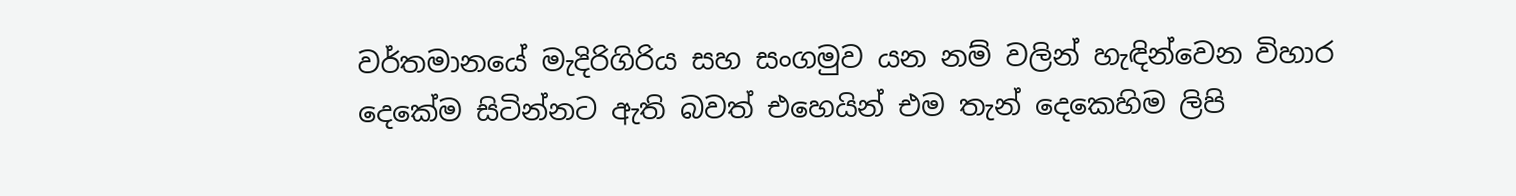වර්තමානයේ මැදිරිගිරිය සහ සංගමුව යන නම් වලින් හැඳින්වෙන විහාර දෙකේම සිටින්නට ඇති බවත් එහෙයින් එම තැන් දෙකෙහිම ලිපි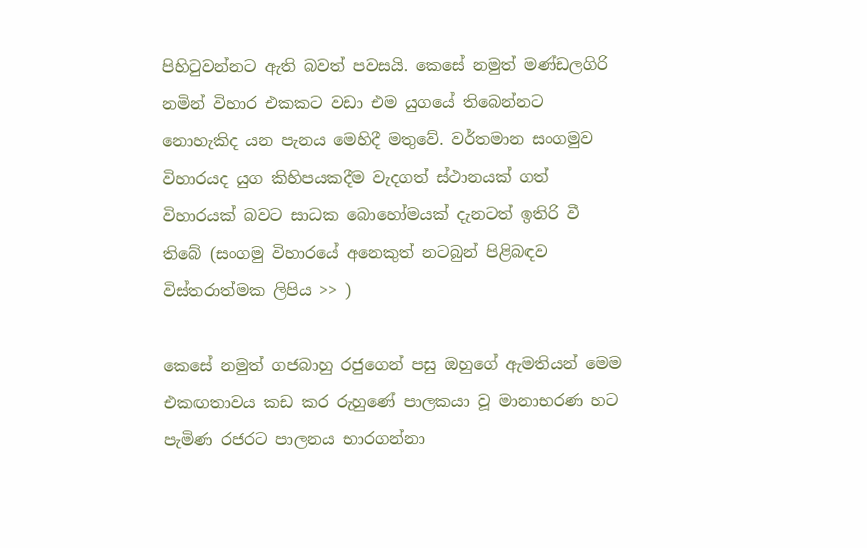පිහිටුවන්නට ඇති බවත් පවසයි. කෙසේ නමුත් මණ්ඩලගිරි නමින් විහාර එකකට වඩා එම යුගයේ තිබෙන්නට නොහැකිද යන පැනය මෙහිදී මතුවේ. වර්තමාන සංගමුව විහාරයද යුග කිහිපයකදීම වැදගත් ස්ථානයක් ගත් විහාරයක් බවට සාධක බොහෝමයක් දැනටත් ඉතිරි වී තිබේ (සංගමු විහාරයේ අනෙකුත් නටබුන් පිළිබඳව විස්තරාත්මක ලිපිය >> )

කෙසේ නමුත් ගජබාහු රජුගෙන් පසු ඔහුගේ ඇමතියන් මෙම එකඟතාවය කඩ කර රුහුණේ පාලකයා වූ මානාභරණ හට පැමිණ රජරට පාලනය භාරගන්නා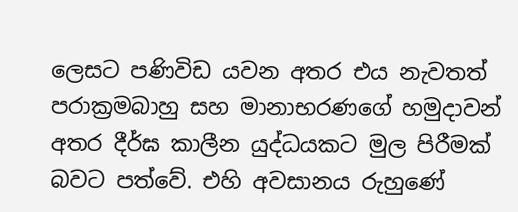ලෙසට පණිවිඩ යවන අතර එය නැවතත් පරාක්‍රමබාහු සහ මානාභරණගේ හමුදාවන් අතර දීර්ඝ කාලීන යුද්ධයකට මුල පිරීමක් බවට පත්වේ. එහි අවසානය රුහුණේ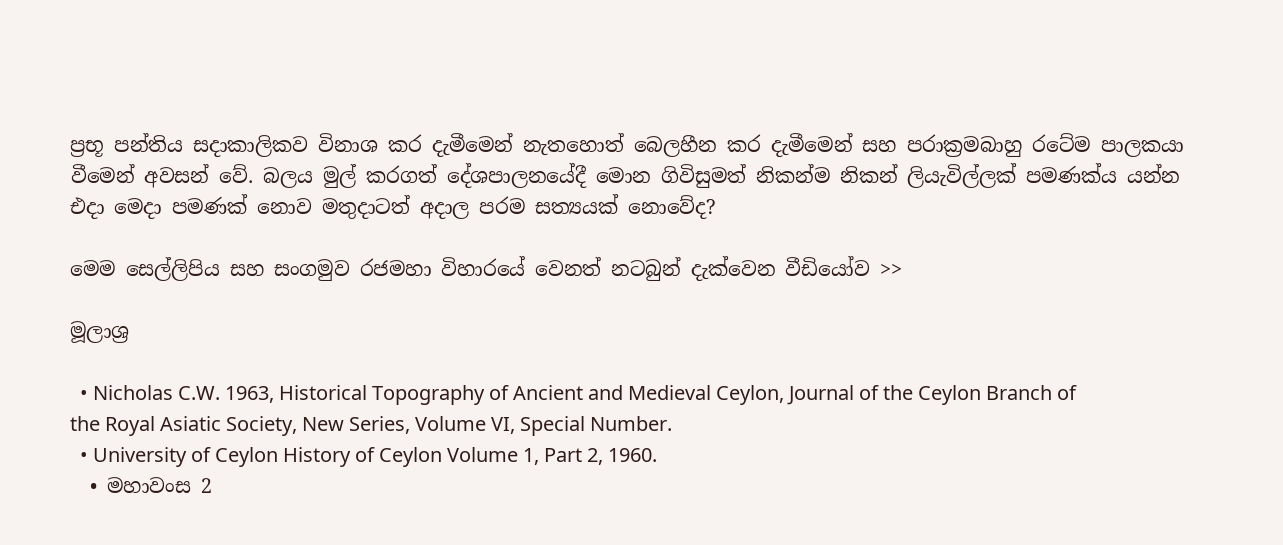ප්‍රභූ පන්තිය සදාකාලිකව විනාශ කර දැමීමෙන් නැතහොත් බෙලහීන කර දැමීමෙන් සහ පරාක්‍රමබාහු රටේම පාලකයා වීමෙන් අවසන් වේ. බලය මුල් කරගත් දේශපාලනයේදී මොන ගිවිසුමත් නිකන්ම නිකන් ලියැවිල්ලක් පමණක්ය යන්න එදා මෙදා පමණක් නොව මතුදාටත් අදාල පරම සත්‍යයක් නොවේද?

මෙම සෙල්ලිපිය සහ සංගමුව රජමහා විහාරයේ වෙනත් නටබුන් දැක්වෙන වීඩියෝව >>

මූලාශ්‍ර

  • Nicholas C.W. 1963, Historical Topography of Ancient and Medieval Ceylon, Journal of the Ceylon Branch of the Royal Asiatic Society, New Series, Volume VI, Special Number.
  • University of Ceylon History of Ceylon Volume 1, Part 2, 1960.
  • මහාවංස 2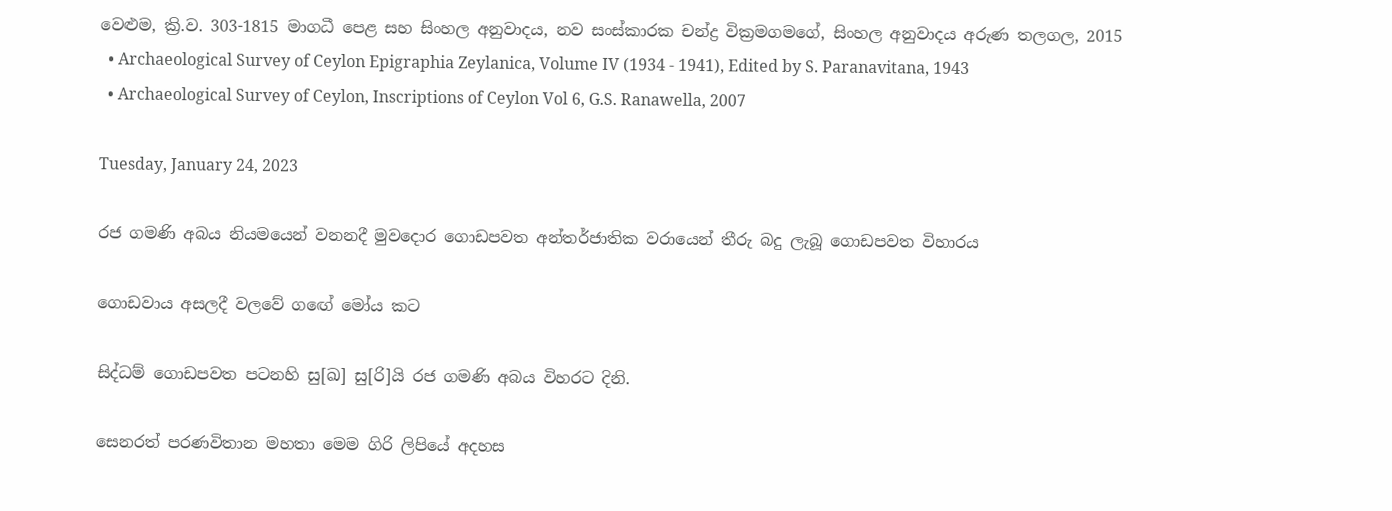වෙළුම, ක්‍රි.ව. 303-1815 මාගධී පෙළ සහ සිංහල අනුවාදය, නව සංස්කාරක චන්ද්‍ර වික්‍රමගමගේ, සිංහල අනුවාදය අරුණ තලගල, 2015
  • Archaeological Survey of Ceylon Epigraphia Zeylanica, Volume IV (1934 - 1941), Edited by S. Paranavitana, 1943
  • Archaeological Survey of Ceylon, Inscriptions of Ceylon Vol 6, G.S. Ranawella, 2007

Tuesday, January 24, 2023

රජ ගමණි අබය නියමයෙන් වනනදී මුවදොර ගොඩපවත අන්තර්ජාතික වරායෙන් තීරු බදු ලැබූ ගොඩපවත විහාරය

ගොඩවාය අසලදී වලවේ ගඟේ මෝය කට

සිද්ධම් ගොඩපවත පටනහි සු[ඛ] සු[රි]යි රජ ගමණි අබය විහරට දිනි.

සෙනරත් පරණවිතාන මහතා මෙම ගිරි ලිපියේ අදහස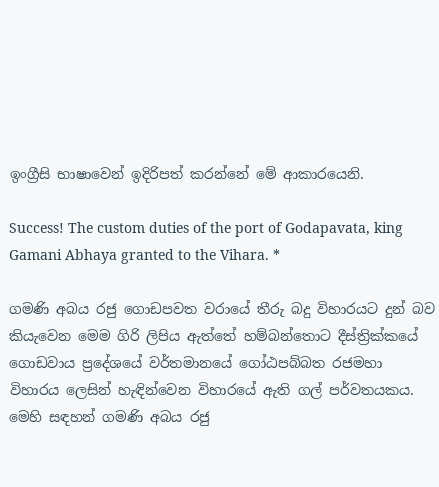ඉංග්‍රීසි භාෂාවෙන් ඉදිරිපත් කරන්නේ මේ ආකාරයෙනි.

Success! The custom duties of the port of Godapavata, king Gamani Abhaya granted to the Vihara. *

ගමණි අබය රජු ගොඩපවත වරායේ තීරු බදු විහාරයට දුන් බව කියැවෙන මෙම ගිරි ලිපිය ඇත්තේ හම්බන්තොට දීස්ත්‍රික්කයේ ගොඩවාය ප්‍රදේශයේ වර්තමානයේ ගෝඨපබ්බත රජමහා විහාරය ලෙසින් හැඳින්වෙන විහාරයේ ඇති ගල් පර්වතයකය. මෙහි සඳහන් ගමණි අබය රජු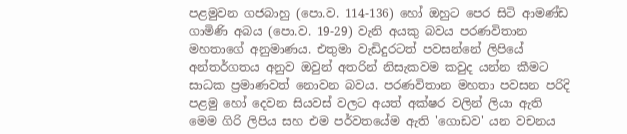පළමුවන ගජබාහු (පො.ව. 114-136) හෝ ඔහුට පෙර සිටි ආමණ්ඩ ගාමිණි අබය (පො.ව. 19-29) වැනි අයකු බවය පරණවිතාන මහතාගේ අනුමාණය. එතුමා වැඩිදුරටත් පවසන්නේ ලිපියේ අන්තර්ගතය අනුව ඔවුන් අතරින් නිසැකවම කවුද යන්න කීමට සාධක ප්‍රමාණවත් නොවන බවය. පරණවිතාන මහතා පවසන පරිදි පළමු හෝ දෙවන සියවස් වලට අයත් අක්ෂර වලින් ලියා ඇති මෙම ගිරි ලිපිය සහ එම පර්වතයේම ඇති 'ගොඩව' යන වචනය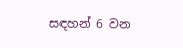සඳහන් 6 වන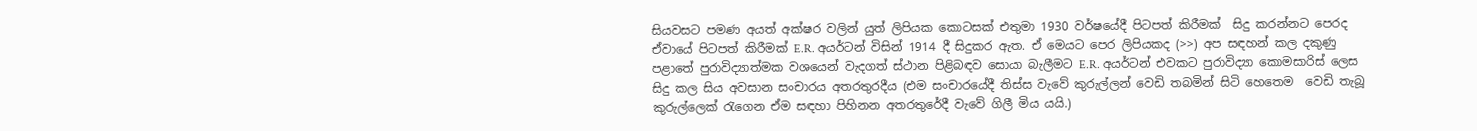සියවසට පමණ අයත් අක්ෂර වලින් යුත් ලිපියක කොටසක් එතුමා 1930 වර්ෂයේදී පිටපත් කිරීමක්  සිදු කරන්නට පෙරද ඒවායේ පිටපත් කිරීමක් E.R. අයර්ටන් විසින් 1914 දී සිදුකර ඇත. ඒ මෙයට පෙර ලිපියකද (>>) අප සඳහන් කල දකුණු පළාතේ පුරාවිද්‍යාත්මක වශයෙන් වැදගත් ස්ථාන පිළිබඳව සොයා බැලීමට E.R. අයර්ටන් එවකට පුරාවිද්‍යා කොමසාරිස් ලෙස සිදු කල සිය අවසාන සංචාරය අතරතුරදීය (එම සංචාරයේදී තිස්ස වැවේ කුරුල්ලන් වෙඩි තබමින් සිටි හෙතෙම  වෙඩි තැබූ කුරුල්ලෙක් රැගෙන ඒම සඳහා පිහිනන අතරතුරේදී වැවේ ගිලී මිය යයි.)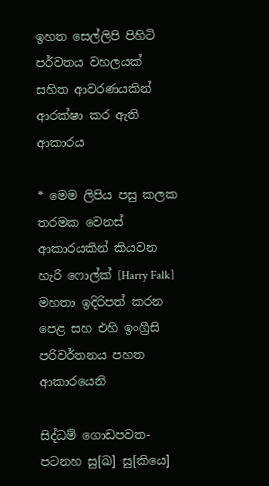ඉහත සෙල්ලිපි පිහිටි පර්වතය වහලයක් සහිත ආවරණයකින් ආරක්ෂා කර ඇති ආකාරය

* මෙම ලිපිය පසු කලක තරමක වෙනස් ආකාරයකින් කියවන හැරි ෆොල්ක් [Harry Falk] මහතා ඉදිරිපත් කරන පෙළ සහ එහි ඉංග්‍රීසි පරිවර්තනය පහත ආකාරයෙනි

සිද්ධම් ගොඩපවත-පටනහ සු[ඛ] සු[කියෙ]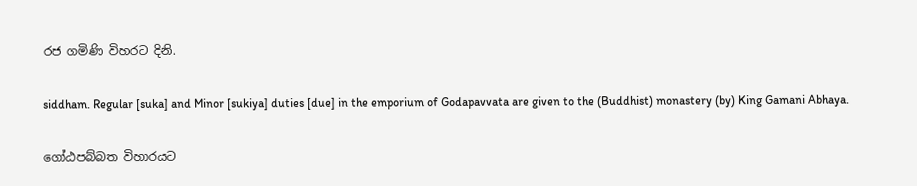රජ ගමිණි විහරට දිනි.

siddham. Regular [suka] and Minor [sukiya] duties [due] in the emporium of Godapavvata are given to the (Buddhist) monastery (by) King Gamani Abhaya.

ගෝඨපබ්බත විහාරයට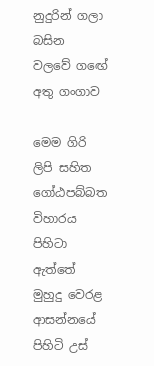නුදුරින් ගලා බසින වලවේ ගඟේ අතු ගංගාව

මෙම ගිරි ලිපි සහිත ගෝඨපබ්බත විහාරය පිහිටා ඇත්තේ මුහුදු වෙරළ ආසන්නයේ පිහිටි උස්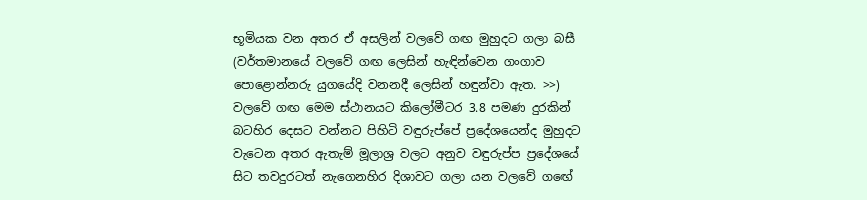භූමියක වන අතර ඒ අසලින් වලවේ ගඟ මුහුදට ගලා බසී (වර්තමානයේ වලවේ ගඟ ලෙසින් හැඳින්වෙන ගංගාව පොළොන්නරු යුගයේදි වනනදී ලෙසින් හඳුන්වා ඇත. >>) වලවේ ගඟ මෙම ස්ථානයට කිලෝමීටර 3.8 පමණ දුරකින් බටහිර දෙසට වන්නට පිහිටි වඳුරුප්පේ ප්‍රදේශයෙන්ද මුහුදට වැටෙන අතර ඇතැම් මූලාශ්‍ර වලට අනුව වඳුරුප්ප ප්‍රදේශයේ සිට තවදුරටත් නැගෙනහිර දිශාවට ගලා යන වලවේ ගඟේ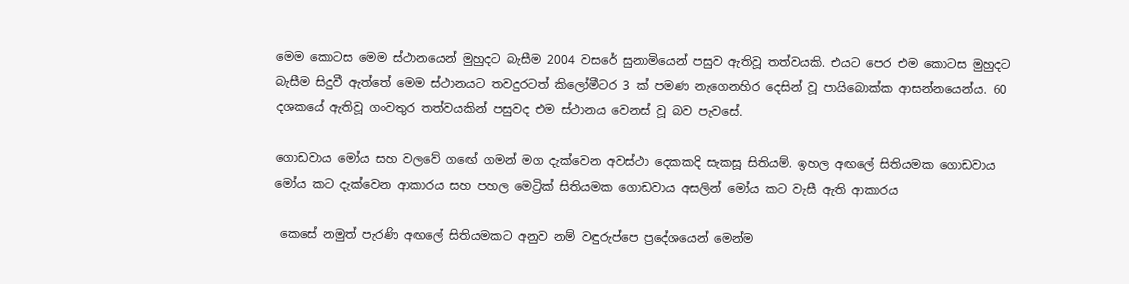මෙම කොටස මෙම ස්ථානයෙන් මුහුදට බැසීම 2004 වසරේ සුනාමියෙන් පසුව ඇතිවූ තත්වයකි. එයට පෙර එම කොටස මුහුදට බැසීම සිදුවී ඇත්තේ මෙම ස්ථානයට තවදුරටත් කිලෝමීටර 3 ක් පමණ නැගෙනහිර දෙසින් වූ පායිබොක්ක ආසන්නයෙන්ය. 60 දශකයේ ඇතිවූ ගංවතුර තත්වයකින් පසුවද එම ස්ථානය වෙනස් වූ බව පැවසේ.

ගොඩවාය මෝය සහ වලවේ ගඟේ ගමන් මග දැක්වෙන අවස්ථා දෙකකදි සැකසූ සිතියම්. ඉහල අඟලේ සිතියමක ගොඩවාය මෝය කට දැක්වෙන ආකාරය සහ පහල මෙට්‍රික් සිතියමක ගොඩවාය අසලින් මෝය කට වැසී ඇති ආකාරය

 කෙසේ නමුත් පැරණි අඟලේ සිතියමකට අනුව නම් වඳුරුප්පෙ ප්‍රදේශයෙන් මෙන්ම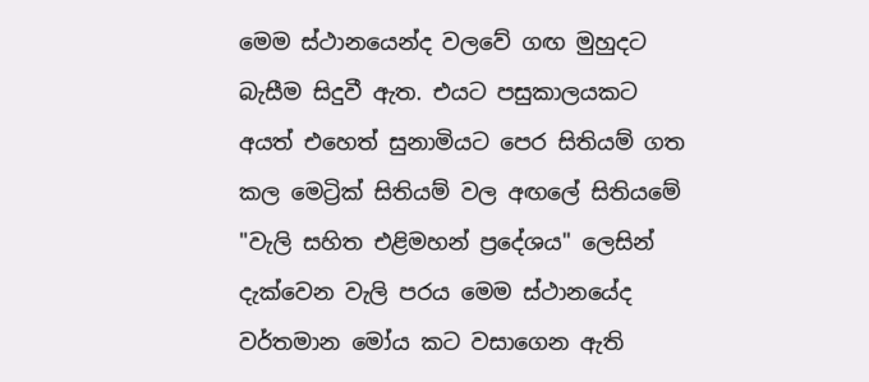මෙම ස්ථානයෙන්ද වලවේ ගඟ මුහුදට බැසීම සිදුවී ඇත. එයට පසුකාලයකට අයත් එහෙත් සුනාමියට පෙර සිතියම් ගත කල මෙට්‍රික් සිතියම් වල අඟලේ සිතියමේ "වැලි සහිත එළිමහන් ප්‍රදේශය" ලෙසින් දැක්වෙන වැලි පරය මෙම ස්ථානයේද වර්තමාන මෝය කට වසාගෙන ඇති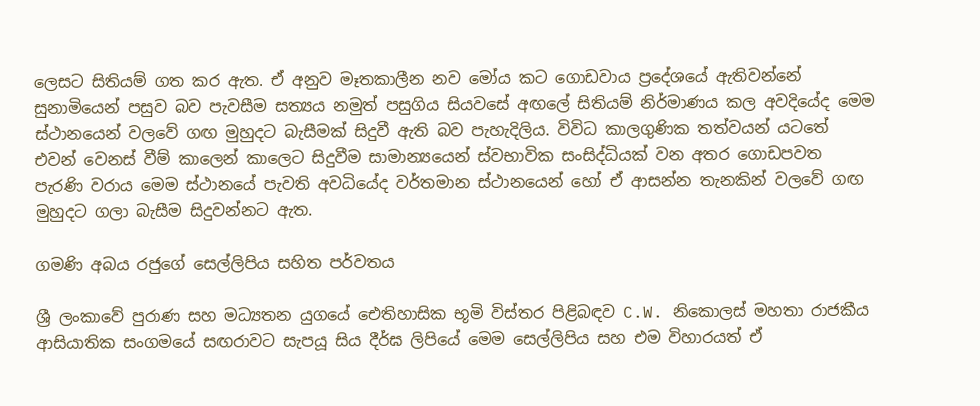ලෙසට සිතියම් ගත කර ඇත. ඒ අනුව මෑතකාලීන නව මෝය කට ගොඩවාය ප්‍රදේශයේ ඇතිවන්නේ සුනාමියෙන් පසුව බව පැවසීම සත්‍යය නමුත් පසුගිය සියවසේ අඟලේ සිතියම් නිර්මාණය කල අවදියේද මෙම ස්ථානයෙන් වලවේ ගඟ මුහුදට බැසීමක් සිදුවී ඇති බව පැහැදිලිය. විවිධ කාලගුණික තත්වයන් යටතේ එවන් වෙනස් වීම් කාලෙන් කාලෙට සිදුවීම සාමාන්‍යයෙන් ස්වභාවික සංසිද්ධියක් වන අතර ගොඩපවත පැරණි වරාය මෙම ස්ථානයේ පැවති අවධියේද වර්තමාන ස්ථානයෙන් හෝ ඒ ආසන්න තැනකින් වලවේ ගඟ මුහුදට ගලා බැසීම සිදුවන්නට ඇත.

ගමණි අබය රජුගේ සෙල්ලිපිය සහිත පර්වතය

ශ්‍රී ලංකාවේ පුරාණ සහ මධ්‍යතන යුගයේ ඓතිහාසික භූමි විස්තර පිළිබඳව C.W. නිකොලස් මහතා රාජකීය ආසියාතික සංගමයේ සඟරාවට සැපයූ සිය දීර්ඝ ලිපියේ මෙම සෙල්ලිපිය සහ එම විහාරයත් ඒ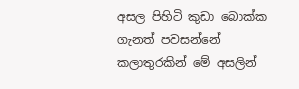අසල පිහිටි කුඩා බොක්ක ගැනත් පවසන්නේ කලාතුරකින් මේ අසලින්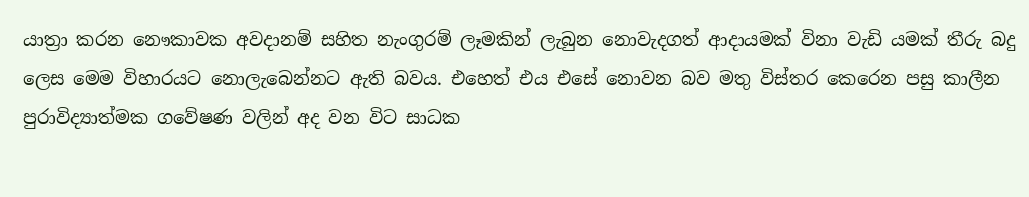යාත්‍රා කරන නෞකාවක අවදානම් සහිත නැංගුරම් ලෑමකින් ලැබුන නොවැදගත් ආදායමක් විනා වැඩි යමක් තීරු බදු ලෙස මෙම විහාරයට නොලැබෙන්නට ඇති බවය. එහෙත් එය එසේ නොවන බව මතු විස්තර කෙරෙන පසු කාලීන පුරාවිද්‍යාත්මක ගවේෂණ වලින් අද වන විට සාධක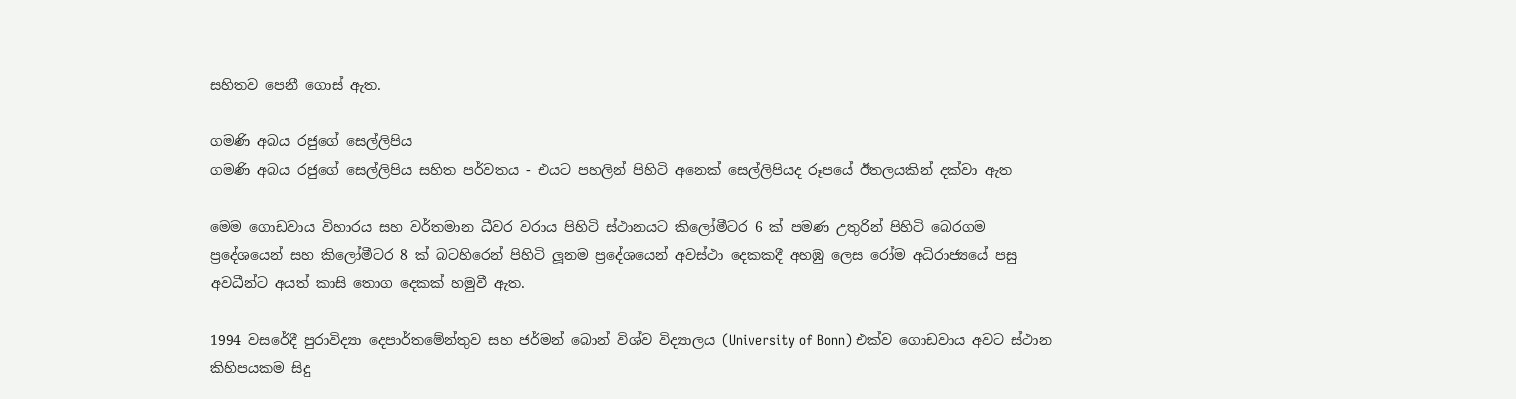සහිතව පෙනී ගොස් ඇත.

ගමණි අබය රජුගේ සෙල්ලිපිය
ගමණි අබය රජුගේ සෙල්ලිපිය සහිත පර්වතය - එයට පහලින් පිහිටි අනෙක් සෙල්ලිපියද රූපයේ ඊතලයකින් දක්වා ඇත

මෙම ගොඩවාය විහාරය සහ වර්තමාන ධීවර වරාය පිහිටි ස්ථානයට කිලෝමීටර 6 ක් පමණ උතුරින් පිහිටි බෙරගම ප්‍රදේශයෙන් සහ කිලෝමීටර 8 ක් බටහිරෙන් පිහිටි ලූනම ප්‍රදේශයෙන් අවස්ථා දෙකකදී අහඹු ලෙස රෝම අධිරාජ්‍යයේ පසු අවධීන්ට අයත් කාසි තොග දෙකක් හමුවී ඇත.

1994 වසරේදී පුරාවිද්‍යා දෙපාර්තමේන්තුව සහ ජර්මන් බොන් විශ්ව විද්‍යාලය (University of Bonn) එක්ව ගොඩවාය අවට ස්ථාන කිහිපයකම සිදු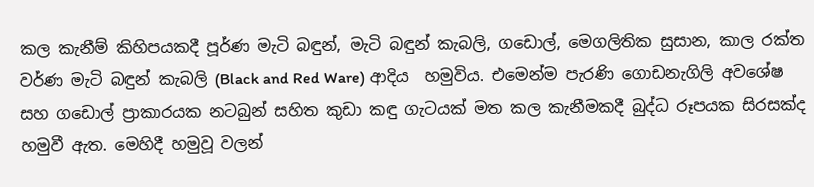කල කැනීම් කිහිපයකදී පූර්ණ මැටි බඳුන්, මැටි බඳුන් කැබලි, ගඩොල්, මෙගලිතික සුසාන, කාල රක්ත වර්ණ මැටි බඳුන් කැබලි (Black and Red Ware) ආදිය  හමුවිය. එමෙන්ම පැරණි ගොඩනැගිලි අවශේෂ සහ ගඩොල් ප්‍රාකාරයක නටබුන් සහිත කුඩා කඳු ගැටයක් මත කල කැනීමකදී බුද්ධ රූපයක සිරසක්ද හමුවී ඇත. මෙහිදී හමුවූ වලන්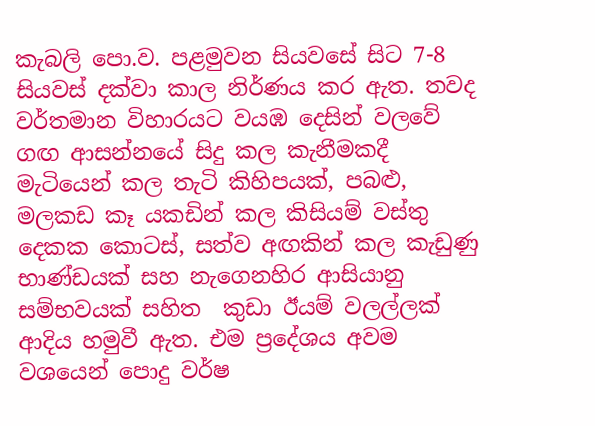කැබලි පො.ව. පළමුවන සියවසේ සිට 7-8 සියවස් දක්වා කාල නිර්ණය කර ඇත. තවද වර්තමාන විහාරයට වයඹ දෙසින් වලවේ ගඟ ආසන්නයේ සිදු කල කැනීමකදී මැටියෙන් කල තැටි කිහිපයක්, පබළු, මලකඩ කෑ යකඩින් කල කිසියම් වස්තු දෙකක කොටස්, සත්ව අඟකින් කල කැඩුණු භාණ්ඩයක් සහ නැගෙනහිර ආසියානු සම්භවයක් සහිත  කුඩා ඊයම් වලල්ලක් ආදිය හමුවී ඇත. එම ප්‍රදේශය අවම වශයෙන් පොදු වර්ෂ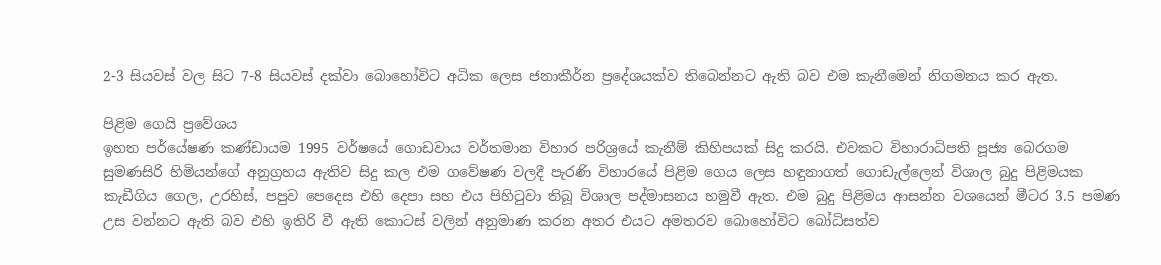2-3 සියවස් වල සිට 7-8 සියවස් දක්වා බොහෝවිට අධික ලෙස ජනාකීර්න ප්‍රදේශයක්ව තිබෙන්නට ඇති බව එම කැනීමෙන් නිගමනය කර ඇත.

පිළිම ගෙයි ප්‍රවේශය
ඉහත පර්යේෂණ කණ්ඩායම 1995 වර්ෂයේ ගොඩවාය වර්තමාන විහාර පරිශ්‍රයේ කැනීම් කිහිපයක් සිදු කරයි. එවකට විහාරාධිපති පූජ්‍ය බෙරගම සුමණසිරි හිමියන්ගේ අනුග්‍රහය ඇතිව සිදු කල එම ගවේෂණ වලදී පැරණි විහාරයේ පිළිම ගෙය ලෙස හඳුනාගත් ගොඩැල්ලෙන් විශාල බුදු පිළිමයක කැඩීගිය ගෙල, උරහිස්, පපුව පෙදෙස එහි දෙපා සහ එය පිහිටුවා තිබූ විශාල පද්මාසනය හමුවී ඇත. එම බුදු පිළිමය ආසන්න වශයෙන් මීටර 3.5 පමණ උස වන්නට ඇති බව එහි ඉතිරි වී ඇති කොටස් වලින් අනුමාණ කරන අතර එයට අමතරව බොහෝවිට බෝධිසත්ව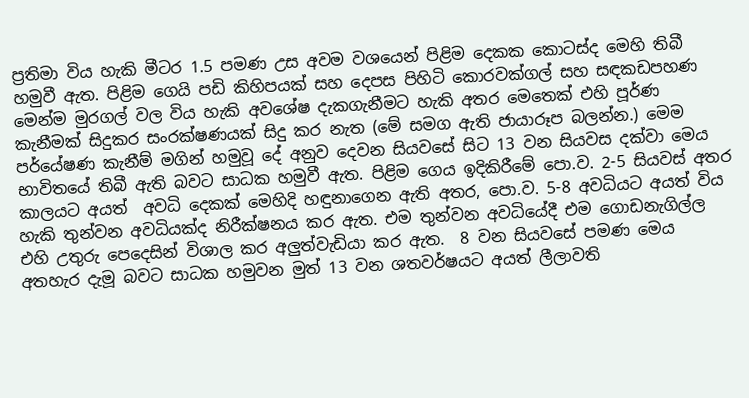ප්‍රතිමා විය හැකි මීටර 1.5 පමණ උස අවම වශයෙන් පිළිම දෙකක කොටස්ද මෙහි තිබී හමුවී ඇත. පිළිම ගෙයි පඩි කිහිපයක් සහ දෙපස පිහිටි කොරවක්ගල් සහ සඳකඩපහණ මෙන්ම මුරගල් වල විය හැකි අවශේෂ දැකගැනීමට හැකි අතර මෙතෙක් එහි පූර්ණ කැනීමක් සිදුකර සංරක්ෂණයක් සිදු කර නැත (මේ සමග ඇති ජායාරූප බලන්න.) මෙම පර්යේෂණ කැනීම් මගින් හමුවූ දේ අනුව දෙවන සියවසේ සිට 13 වන සියවස දක්වා මෙය භාවිතයේ තිබී ඇති බවට සාධක හමුවී ඇත. පිළිම ගෙය ඉදිකිරීමේ පො.ව. 2-5 සියවස් අතර කාලයට අයත්  අවධි දෙකක් මෙහිදි හඳුනාගෙන ඇති අතර, පො.ව. 5-8 අවධියට අයත් විය හැකි තුන්වන අවධියක්ද නිරීක්ෂනය කර ඇත. එම තුන්වන අවධියේදී එම ගොඩනැගිල්ල එහි උතුරු පෙදෙසින් විශාල කර අලුත්වැඩියා කර ඇත.  8 වන සියවසේ පමණ මෙය අතහැර දැමූ බවට සාධක හමුවන මුත් 13 වන ශතවර්ෂයට අයත් ලීලාවති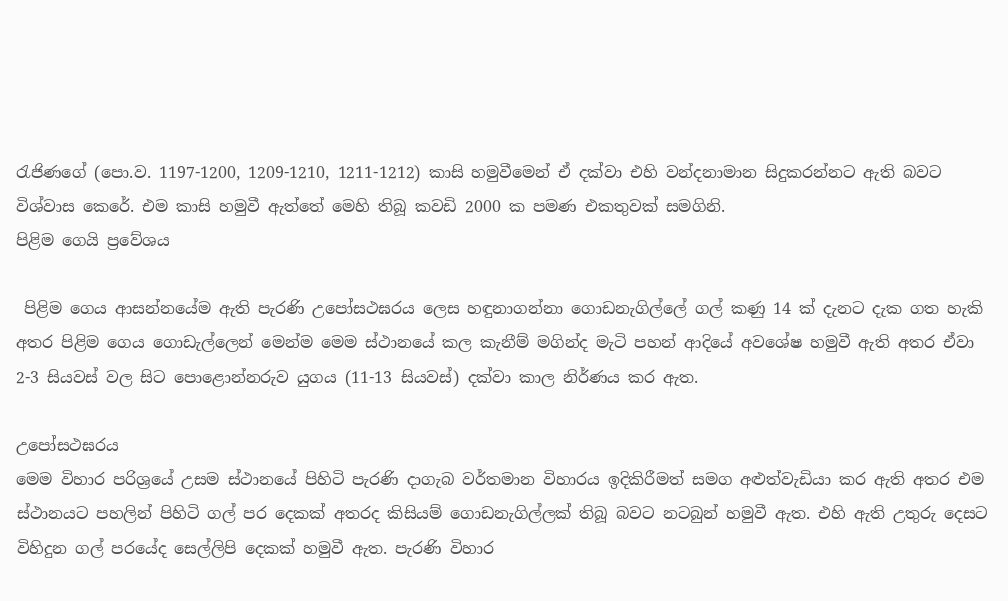රැජිණගේ (පො.ව. 1197-1200, 1209-1210, 1211-1212) කාසි හමුවීමෙන් ඒ දක්වා එහි වන්දනාමාන සිදුකරන්නට ඇති බවට විශ්වාස කෙරේ. එම කාසි හමුවී ඇත්තේ මෙහි තිබූ කවඩි 2000 ක පමණ එකතුවක් සමගිනි.
පිළිම ගෙයි ප්‍රවේශය

 පිළිම ගෙය ආසන්නයේම ඇති පැරණි උපෝසථඝරය ලෙස හඳුනාගන්නා ගොඩනැගිල්ලේ ගල් කණු 14 ක් දැනට දැක ගත හැකි අතර පිළිම ගෙය ගොඩැල්ලෙන් මෙන්ම මෙම ස්ථානයේ කල කැනීම් මගින්ද මැටි පහන් ආදියේ අවශේෂ හමුවී ඇති අතර ඒවා 2-3 සියවස් වල සිට පොළොන්නරුව යුගය (11-13 සියවස්) දක්වා කාල නිර්ණය කර ඇත.

උපෝසථඝරය
මෙම විහාර පරිශ්‍රයේ උසම ස්ථානයේ පිහිටි පැරණි දාගැබ වර්තමාන විහාරය ඉදිකිරීමත් සමග අළුත්වැඩියා කර ඇති අතර එම ස්ථානයට පහලින් පිහිටි ගල් පර දෙකක් අතරද කිසියම් ගොඩනැගිල්ලක් තිබූ බවට නටබුන් හමුවී ඇත. එහි ඇති උතුරු දෙසට විහිදුන ගල් පරයේද සෙල්ලිපි දෙකක් හමුවී ඇත. පැරණි විහාර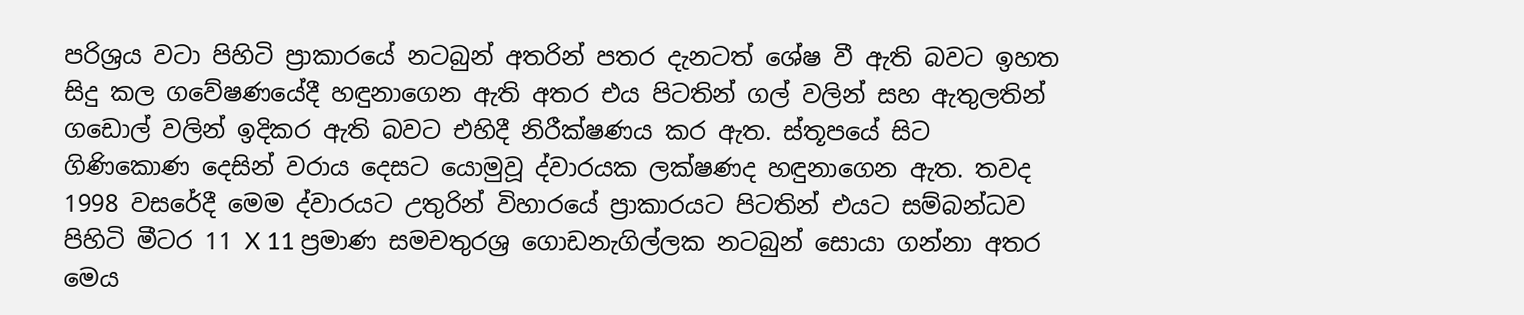පරිශ්‍රය වටා පිහිටි ප්‍රාකාරයේ නටබුන් අතරින් පතර දැනටත් ශේෂ වී ඇති බවට ඉහත සිදු කල ගවේෂණයේදී හඳුනාගෙන ඇති අතර එය පිටතින් ගල් වලින් සහ ඇතුලතින් ගඩොල් වලින් ඉදිකර ඇති බවට එහිදී නිරීක්ෂණය කර ඇත. ස්තූපයේ සිට ගිණිකොණ දෙසින් වරාය දෙසට යොමුවූ ද්වාරයක ලක්ෂණද හඳුනාගෙන ඇත. තවද 1998 වසරේදී මෙම ද්වාරයට උතුරින් විහාරයේ ප්‍රාකාරයට පිටතින් එයට සම්බන්ධව පිහිටි මීටර 11 X 11 ප්‍රමාණ සමචතුරශ්‍ර ගොඩනැගිල්ලක නටබුන් සොයා ගන්නා අතර මෙය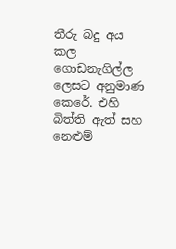තීරු බදු අය කල ගොඩනැගිල්ල ලෙසට අනුමාණ කෙරේ. එහි බිත්ති ඇත් සහ නෙළුම්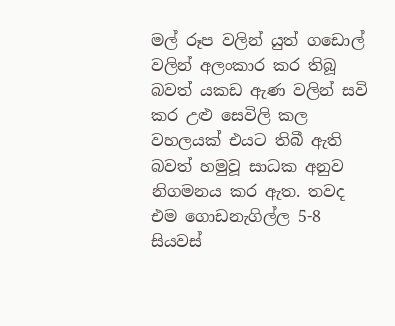මල් රූප වලින් යුත් ගඩොල් වලින් අලංකාර කර තිබූ බවත් යකඩ ඇණ වලින් සවි කර උළු සෙවිලි කල වහලයක් එයට තිබී ඇති බවත් හමුවූ සාධක අනුව නිගමනය කර ඇත. තවද එම ගොඩනැගිල්ල 5-8 සියවස්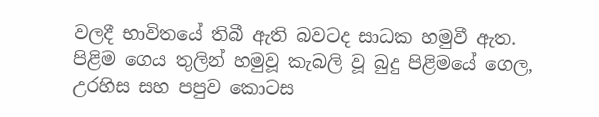වලදී භාවිතයේ තිබී ඇති බවටද සාධක හමුවී ඇත.
පිළිම ගෙය තුලින් හමුවූ කැබලි වූ බුදු පිළිමයේ ගෙල, උරහිස සහ පපුව කොටස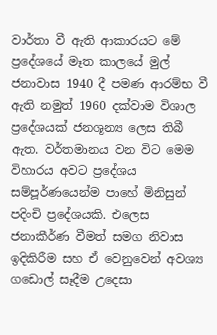වාර්තා වී ඇති ආකාරයට මේ ප්‍රදේශයේ මෑත කාලයේ මුල් ජනාවාස 1940 දී පමණ ආරම්භ වී ඇති නමුත් 1960 දක්වාම විශාල ප්‍රදේශයක් ජනශූන්‍ය ලෙස තිබී ඇත. වර්තමානය වන විට මෙම විහාරය අවට ප්‍රදේශය සම්පූර්ණයෙන්ම පාහේ මිනිසුන් පදිංචි ප්‍රදේශයකි. එලෙස ජනාකීර්ණ වීමත් සමග නිවාස ඉදිකිරීම සහ ඒ වෙනුවෙන් අවශ්‍ය ගඩොල් සෑදීම උදෙසා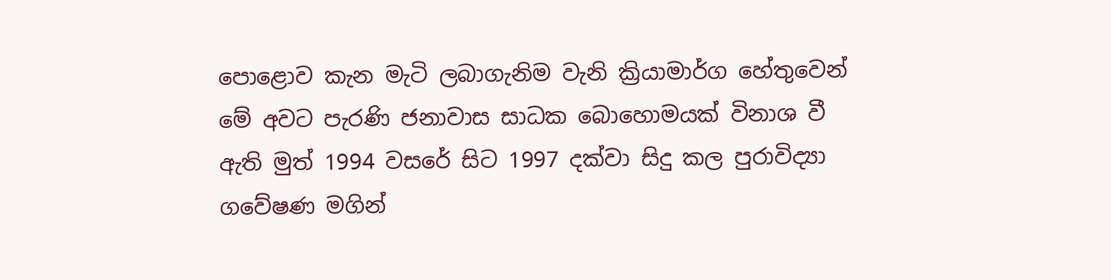පොළොව කැන මැටි ලබාගැනිම වැනි ක්‍රියාමාර්ග හේතුවෙන් මේ අවට පැරණි ජනාවාස සාධක බොහොමයක් විනාශ වී ඇති මුත් 1994 වසරේ සිට 1997 දක්වා සිදු කල පුරාවිද්‍යා ගවේෂණ මගින්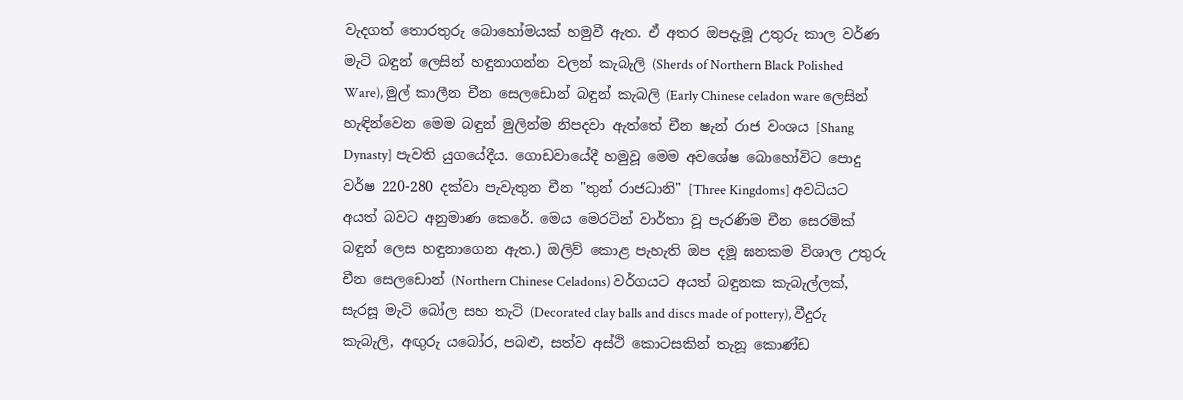වැදගත් තොරතුරු බොහෝමයක් හමුවී ඇත. ඒ අතර ඔපදැමූ උතුරු කාල වර්ණ මැටි බඳුන් ලෙසින් හඳුනාගන්න වලන් කැබැලි (Sherds of Northern Black Polished Ware), මුල් කාලීන චීන සෙලඩොන් බඳුන් කැබලි (Early Chinese celadon ware ලෙසින් හැඳින්වෙන මෙම බඳුන් මුලින්ම නිපදවා ඇත්තේ චීන ෂැන් රාජ වංශය [Shang Dynasty] පැවති යුගයේදීය. ගොඩවායේදී හමුවූ මෙම අවශේෂ බොහෝවිට පොදු වර්ෂ 220-280 දක්වා පැවැතුන චීන "තුන් රාජධානි" [Three Kingdoms] අවධියට අයත් බවට අනුමාණ කෙරේ. මෙය මෙරටින් වාර්තා වූ පැරණිම චීන සෙරමික් බඳුන් ලෙස හඳුනාගෙන ඇත.) ඔලිව් කොළ පැහැති ඔප දමූ ඝනකම විශාල උතුරු චීන සෙලඩොන් (Northern Chinese Celadons) වර්ගයට අයත් බඳුනක කැබැල්ලක්,  සැරසූ මැටි බෝල සහ තැටි (Decorated clay balls and discs made of pottery), වීදුරු කැබැලි, අඟුරු යබෝර, පබළු, සත්ව අස්ථි කොටසකින් තැනූ කොණ්ඩ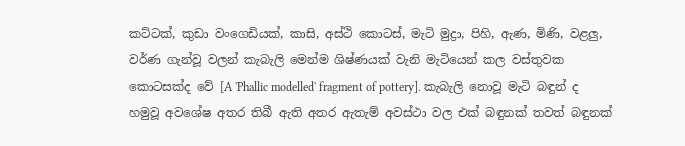කට්ටක්, කුඩා වංගෙඩියක්, කාසි, අස්ථි කොටස්, මැටි මුද්‍රා, පිහි, ඇණ, මිණි, වළලු, වර්ණ ගැන්වූ වලන් කැබැලි මෙන්ම ශිෂ්ණයක් වැනි මැටියෙන් කල වස්තුවක කොටසක්ද වේ [A 'Phallic modelled' fragment of pottery]. කැබැලි නොවූ මැටි බඳුන් ද හමුවූ අවශේෂ අතර තිබී ඇති අතර ඇතැම් අවස්ථා වල එක් බඳුනක් තවත් බඳුනක්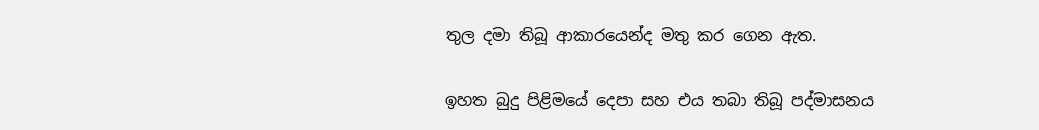තුල දමා තිබූ ආකාරයෙන්ද මතු කර ගෙන ඇත.

ඉහත බුදු පිළිමයේ දෙපා සහ එය තබා තිබූ පද්මාසනය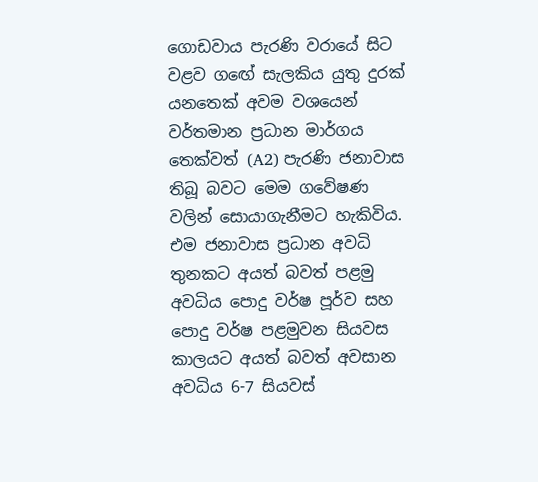ගොඩවාය පැරණි වරායේ සිට වළව ගඟේ සැලකිය යුතු දුරක් යනතෙක් අවම වශයෙන් වර්තමාන ප්‍රධාන මාර්ගය තෙක්වත් (A2) පැරණි ජනාවාස තිබූ බවට මෙම ගවේෂණ වලින් සොයාගැනීමට හැකිවිය. එම ජනාවාස ප්‍රධාන අවධි තුනකට අයත් බවත් පළමු අවධිය පොදු වර්ෂ පූර්ව සහ පොදු වර්ෂ පළමුවන සියවස කාලයට අයත් බවත් අවසාන අවධිය 6-7 සියවස්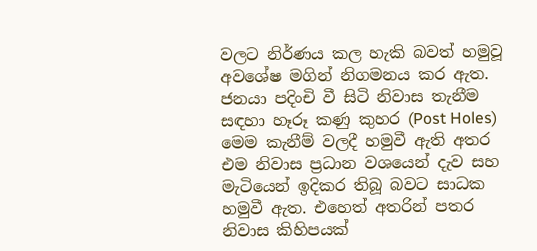වලට නිර්ණය කල හැකි බවත් හමුවූ අවශේෂ මගින් නිගමනය කර ඇත. ජනයා පදිංචි වී සිටි නිවාස තැනීම සඳහා හෑරූ කණු කුහර (Post Holes) මෙම කැනීම් වලදී හමුවී ඇති අතර එම නිවාස ප්‍රධාන වශයෙන් දැව සහ මැටියෙන් ඉදිකර තිබූ බවට සාධක හමුවී ඇත. එහෙත් අතරින් පතර නිවාස කිහිපයක්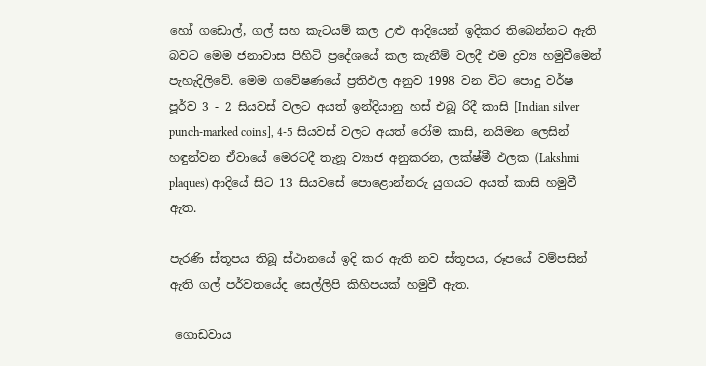හෝ ගඩොල්, ගල් සහ කැටයම් කල උළු ආදියෙන් ඉදිකර තිබෙන්නට ඇති බවට මෙම ජනාවාස පිහිටි ප්‍රදේශයේ කල කැනීම් වලදී එම ද්‍රව්‍ය හමුවීමෙන් පැහැදිලිවේ. මෙම ගවේෂණයේ ප්‍රතිඵල අනුව 1998 වන විට පොදු වර්ෂ පූර්ව 3 - 2 සියවස් වලට අයත් ඉන්දියානු හස් එබූ රිදී කාසි [Indian silver punch-marked coins], 4-5 සියවස් වලට අයත් රෝම කාසි, නයිමන ලෙසින් හඳුන්වන ඒවායේ මෙරටදී තැනූ ව්‍යාජ අනුකරන, ලක්ෂ්මී ඵලක (Lakshmi plaques) ආදියේ සිට 13 සියවසේ පොළොන්නරු යුගයට අයත් කාසි හමුවී ඇත.

පැරණි ස්තූපය තිබූ ස්ථානයේ ඉදි කර ඇති නව ස්තූපය, රූපයේ වම්පසින් ඇති ගල් පර්වතයේද සෙල්ලිපි කිහිපයක් හමුවී ඇත.

 ගොඩවාය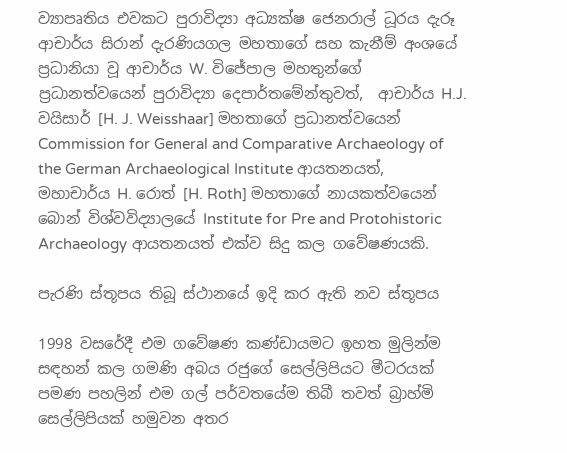ව්‍යාපෘතිය එවකට පුරාවිද්‍යා අධ්‍යක්ෂ ජෙනරාල් ධූරය දැරූ ආචාර්ය සිරාන් දැරණියගල මහතාගේ සහ කැනීම් අංශයේ ප්‍රධානියා වූ ආචාර්ය W. විජේපාල මහතුන්ගේ ප්‍රධානත්වයෙන් පුරාවිද්‍යා දෙපාර්තමේන්තුවත්,  ආචාර්ය H.J. වයිසාර් [H. J. Weisshaar] මහතාගේ ප්‍රධානත්වයෙන් Commission for General and Comparative Archaeology of the German Archaeological Institute ආයතනයත්,  මහාචාර්ය H. රොත් [H. Roth] මහතාගේ නායකත්වයෙන් බොන් විශ්වවිද්‍යාලයේ Institute for Pre and Protohistoric Archaeology ආයතනයත් එක්ව සිදු කල ගවේෂණයකි.

පැරණි ස්තූපය තිබූ ස්ථානයේ ඉදි කර ඇති නව ස්තූපය

1998 වසරේදී එම ගවේෂණ කණ්ඩායමට ඉහත මුලින්ම සඳහන් කල ගමණි අබය රජුගේ සෙල්ලිපියට මීටරයක් පමණ පහලින් එම ගල් පර්වතයේම තිබී තවත් බ්‍රාහ්මි සෙල්ලිපියක් හමුවන අතර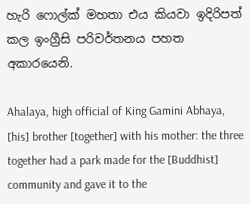හැරි ෆොල්ක් මහතා එය කියවා ඉදිරිපත් කල ඉංග්‍රීසි පරිවර්තනය පහත අකාරයෙනි.

Ahalaya, high official of King Gamini Abhaya, [his] brother [together] with his mother: the three together had a park made for the [Buddhist] community and gave it to the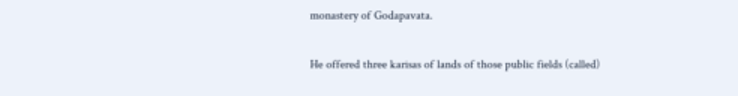monastery of Godapavata.

He offered three karisas of lands of those public fields (called)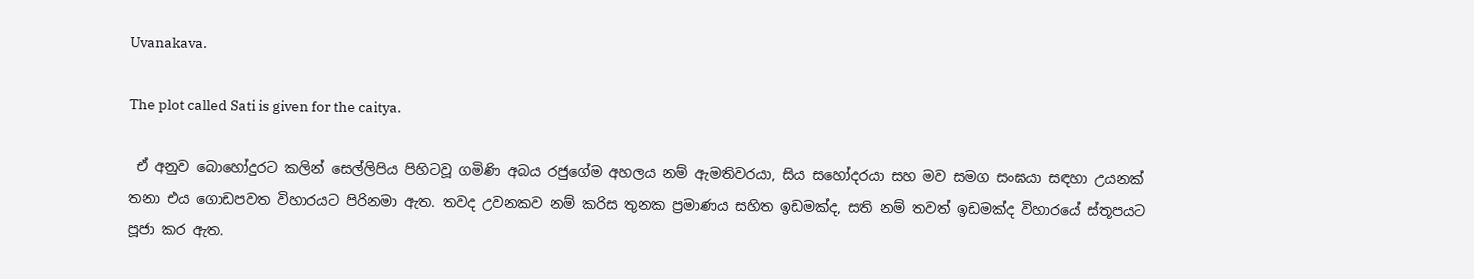Uvanakava.

The plot called Sati is given for the caitya.

 ඒ අනුව බොහෝදුරට කලින් සෙල්ලිපිය පිහිටවූ ගමිණි අබය රජුගේම අහලය නම් ඇමතිවරයා, සිය සහෝදරයා සහ මව සමග සංඝයා සඳහා උයනක් තනා එය ගොඩපවත විහාරයට පිරිනමා ඇත. තවද උවනකව නම් කරිස තුනක ප්‍රමාණය සහිත ඉඩමක්ද, සති නම් තවත් ඉඩමක්ද විහාරයේ ස්තූපයට පූජා කර ඇත.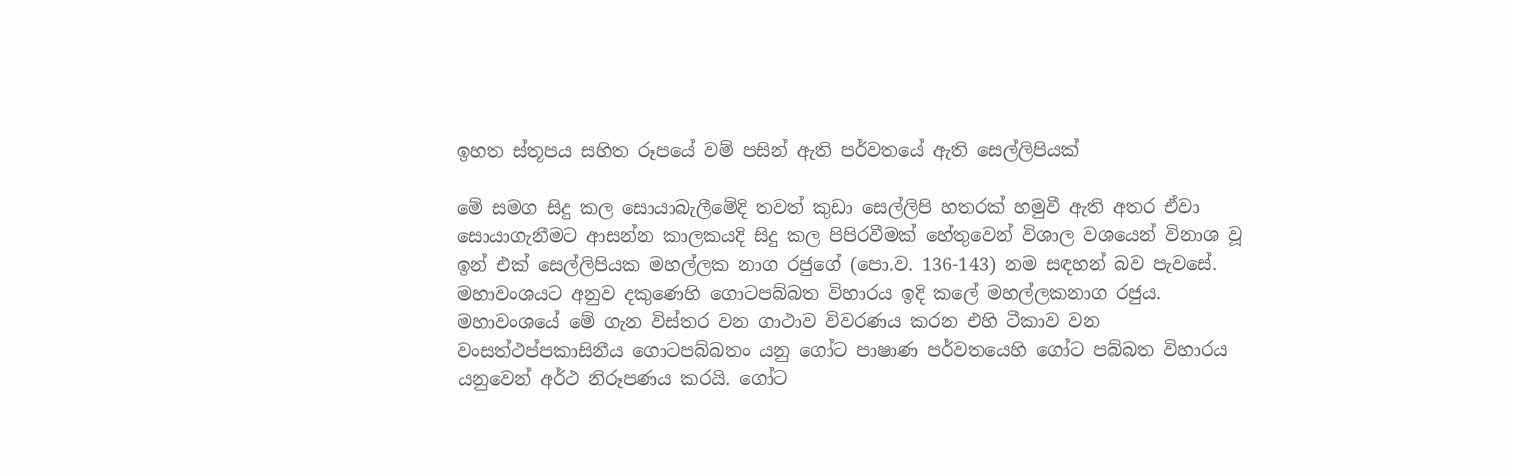ඉහත ස්තූපය සහිත රූපයේ වම් පසින් ඇති පර්වතයේ ඇති සෙල්ලිපියක්

මේ සමග සිදු කල සොයාබැලීමේදි තවත් කුඩා සෙල්ලිපි හතරක් හමුවී ඇති අතර ඒවා සොයාගැනීමට ආසන්න කාලකයදි සිදු කල පිපිරවීමක් හේතුවෙන් විශාල වශයෙන් විනාශ වූ ඉන් එක් සෙල්ලිපියක මහල්ලක නාග රජුගේ (පො.ව. 136-143) නම සඳහන් බව පැවසේ. මහාවංශයට අනුව දකුණෙහි ගොටපබ්බත විහාරය ඉදි කලේ මහල්ලකනාග රජුය. මහාවංශයේ මේ ගැන විස්තර වන ගාථාව විවරණය කරන එහි ටීකාව වන වංසත්ථප්පකාසිනීය ගොටපබ්බතං යනු ගෝට පාෂාණ පර්වතයෙහි ගෝට පබ්බත විහාරය යනුවෙන් අර්ථ නිරූපණය කරයි. ගෝට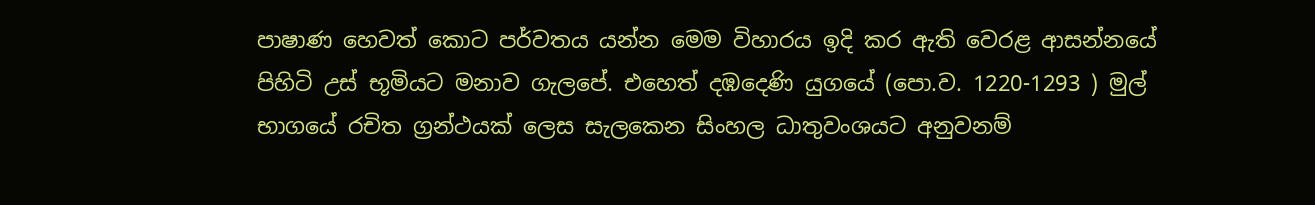පාෂාණ හෙවත් කොට පර්වතය යන්න මෙම විහාරය ඉදි කර ඇති වෙරළ ආසන්නයේ පිහිටි උස් භූමියට මනාව ගැලපේ. එහෙත් දඹදෙණි යුගයේ (පො.ව. 1220-1293 ) මුල් භාගයේ රචිත ග්‍රන්ථයක් ලෙස සැලකෙන සිංහල ධාතුවංශයට අනුවනම්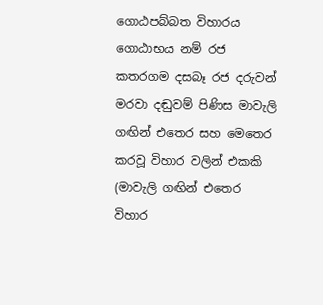ගොඨපබ්බත විහාරය ගොඨාභය නම් රජ කතරගම දසබෑ රජ දරුවන් මරවා දඬුවම් පිණිස මාවැලි ගඟින් එතෙර සහ මෙතෙර කරවූ විහාර වලින් එකකි (මාවැලි ගඟින් එතෙර විහාර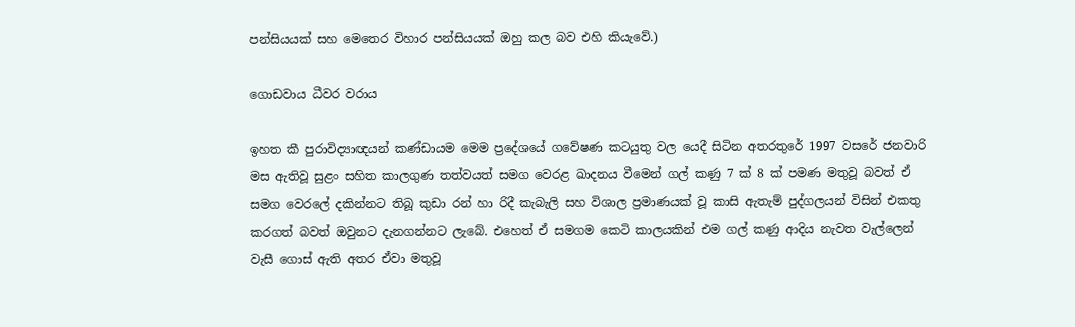පන්සියයක් සහ මෙතෙර විහාර පන්සියයක් ඔහු කල බව එහි කියැවේ.)

ගොඩවාය ධීවර වරාය

ඉහත කී පුරාවිද්‍යාඥයන් කණ්ඩායම මෙම ප්‍රදේශයේ ගවේෂණ කටයුතු වල යෙදී සිටින අතරතුරේ 1997 වසරේ ජනවාරි මස ඇතිවූ සුළං සහිත කාලගුණ තත්වයත් සමග වෙරළ ඛාදනය වීමෙන් ගල් කණු 7 ක් 8 ක් පමණ මතුවූ බවත් ඒ සමග වෙරලේ දකින්නට තිබූ කුඩා රන් හා රිදී කැබැලි සහ විශාල ප්‍රමාණයක් වූ කාසි ඇතැම් පුද්ගලයන් විසින් එකතු කරගත් බවත් ඔවුනට දැනගන්නට ලැබේ. එහෙත් ඒ සමගම කෙටි කාලයකින් එම ගල් කණු ආදිය නැවත වැල්ලෙන් වැසී ගොස් ඇති අතර ඒවා මතුවූ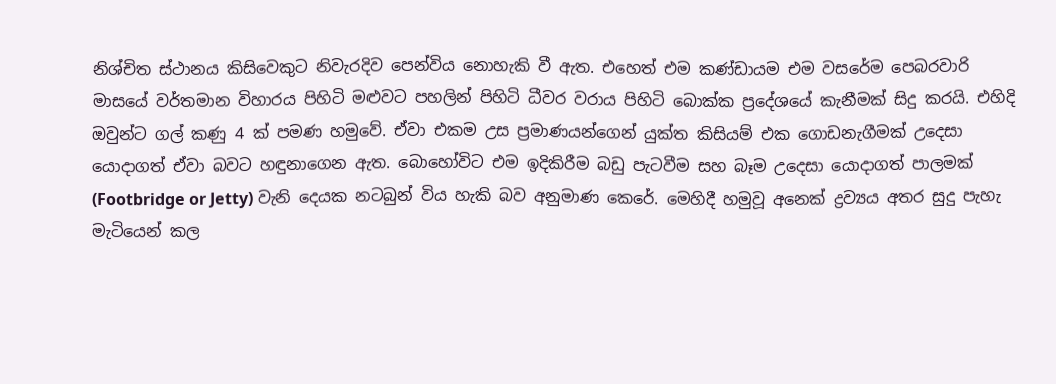නිශ්චිත ස්ථානය කිසිවෙකුට නිවැරදිව පෙන්විය නොහැකි වී ඇත. එහෙත් එම කණ්ඩායම එම වසරේම පෙබරවාරි මාසයේ වර්තමාන විහාරය පිහිටි මළුවට පහලින් පිහිටි ධීවර වරාය පිහිටි බොක්ක ප්‍රදේශයේ කැනීමක් සිදු කරයි. එහිදි ඔවුන්ට ගල් කණු 4 ක් පමණ හමුවේ. ඒවා එකම උස ප්‍රමාණයන්ගෙන් යුක්ත කිසියම් එක ගොඩනැගීමක් උදෙසා යොදාගත් ඒවා බවට හඳුනාගෙන ඇත. බොහෝවිට එම ඉදිකිරීම බඩු පැටවීම සහ බෑම උදෙසා යොදාගත් පාලමක් (Footbridge or Jetty) වැනි දෙයක නටබුන් විය හැකි බව අනුමාණ කෙරේ. මෙහිදී හමුවූ අනෙක් ද්‍රව්‍යය අතර සුදු පැහැ මැටියෙන් කල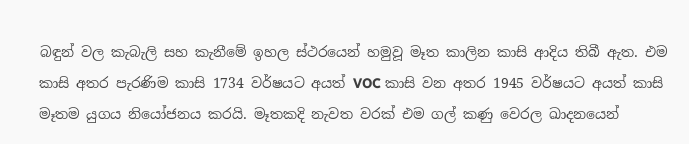බඳුන් වල කැබැලි සහ කැනීමේ ඉහල ස්ථරයෙන් හමුවූ මෑත කාලින කාසි ආදිය තිබී ඇත. එම කාසි අතර පැරණිම කාසි 1734 වර්ෂයට අයත් VOC කාසි වන අතර 1945 වර්ෂයට අයත් කාසි මෑතම යුගය නියෝජනය කරයි. මෑතකදි නැවත වරක් එම ගල් කණු වෙරල ඛාදනයෙන්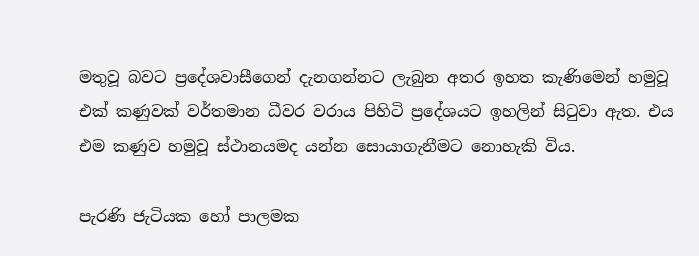මතුවූ බවට ප්‍රදේශවාසීගෙන් දැනගන්නට ලැබුන අතර ඉහත කැණිමෙන් හමුවූ එක් කණුවක් වර්තමාන ධීවර වරාය පිහිටි ප්‍රදේශයට ඉහලින් සිටුවා ඇත. එය එම කණුව හමුවූ ස්ථානයමද යන්න සොයාගැනීමට නොහැකි විය.

පැරණි ජැටියක හෝ පාලමක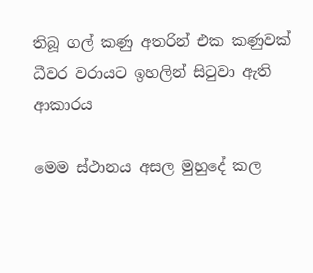තිබූ ගල් කණු අතරින් එක කණුවක් ධීවර වරායට ඉහලින් සිටුවා ඇති ආකාරය

මෙම ස්ථානය අසල මුහුදේ කල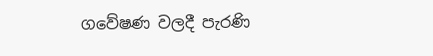ගවේෂණ වලදී පැරණි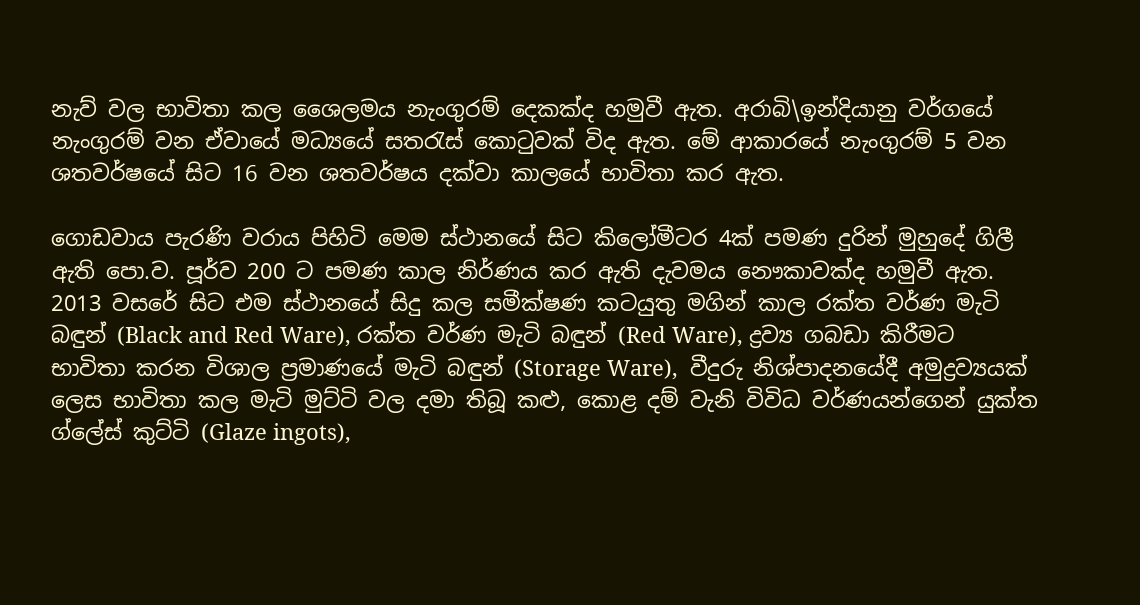නැව් වල භාවිතා කල ශෛලමය නැංගුරම් දෙකක්ද හමුවී ඇත. අරාබි\ඉන්දියානු වර්ගයේ නැංගුරම් වන ඒවායේ මධ්‍යයේ සතරැස් කොටුවක් විද ඇත. මේ ආකාරයේ නැංගුරම් 5 වන ශතවර්ෂයේ සිට 16 වන ශතවර්ෂය දක්වා කාලයේ භාවිතා කර ඇත.

ගොඩවාය පැරණි වරාය පිහිටි මෙම ස්ථානයේ සිට කිලෝමීටර 4ක් පමණ දුරින් මුහුදේ ගිලී ඇති පො.ව. පූර්ව 200 ට පමණ කාල නිර්ණය කර ඇති දැවමය නෞකාවක්ද හමුවී ඇත. 2013 වසරේ සිට එම ස්ථානයේ සිදු කල සමීක්ෂණ කටයුතු මගින් කාල රක්ත වර්ණ මැටි බඳුන් (Black and Red Ware), රක්ත වර්ණ මැටි බඳුන් (Red Ware), ද්‍රව්‍ය ගබඩා කිරීමට භාවිතා කරන විශාල ප්‍රමාණයේ මැටි බඳුන් (Storage Ware),  වීදුරු නිශ්පාදනයේදී අමුද්‍රව්‍යයක් ලෙස භාවිතා කල මැටි මුට්ටි වල දමා තිබූ කළු, කොළ දම් වැනි විවිධ වර්ණයන්ගෙන් යුක්ත ග්ලේස් කුට්ටි (Glaze ingots),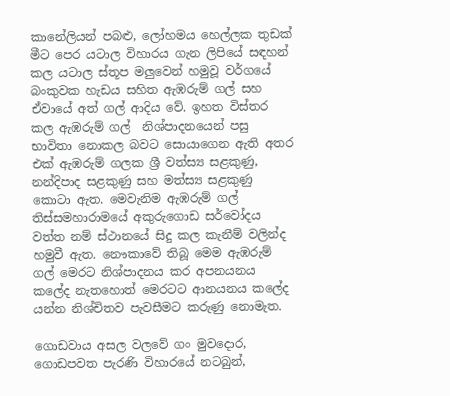කානේලියන් පබළු, ලෝහමය හෙල්ලක තුඩක් මීට පෙර යටාල විහාරය ගැන ලිපියේ සඳහන් කල යටාල ස්තූප මලුවෙන් හමුවූ වර්ගයේ බංකුවක හැඩය සහිත ඇඹරුම් ගල් සහ ඒවායේ අත් ගල් ආදිය වේ. ඉහත විස්තර කල ඇඹරුම් ගල්  නිශ්පාදනයෙන් පසු භාවිතා නොකල බවට සොයාගෙන ඇති අතර එක් ඇඹරුම් ගලක ශ්‍රී වත්ස්‍ය සළකුණු, නන්දිපාද සළකුණු සහ මත්ස්‍ය සළකුණු කොටා ඇත. මෙවැනිම ඇඹරුම් ගල් තිස්සමහාරාමයේ අකුරුගොඩ සර්වෝදය වත්ත නම් ස්ථානයේ සිදු කල කැනීම් වලින්ද හමුවී ඇත. නෞකාවේ තිබූ මෙම ඇඹරුම් ගල් මෙරට නිශ්පාදනය කර අපනයනය කලේද නැතහොත් මෙරටට ආනයනය කලේද යන්න නිශ්චිතව පැවසීමට කරුණු නොමැත.

ගොඩවාය අසල වලවේ ගං මුවදොර, ගොඩපවත පැරණි විහාරයේ නටබුන්,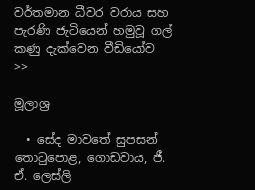වර්තමාන ධීවර වරාය සහ පැරණි ජැටියෙන් හමුවූ ගල් කණු දැක්වෙන වීඩියෝව >>

මූලාශ්‍ර

  • සේද මාවතේ සුපසන් තොටුපොළ, ගොඩවාය, ජී. ඒ. ලෙස්ලි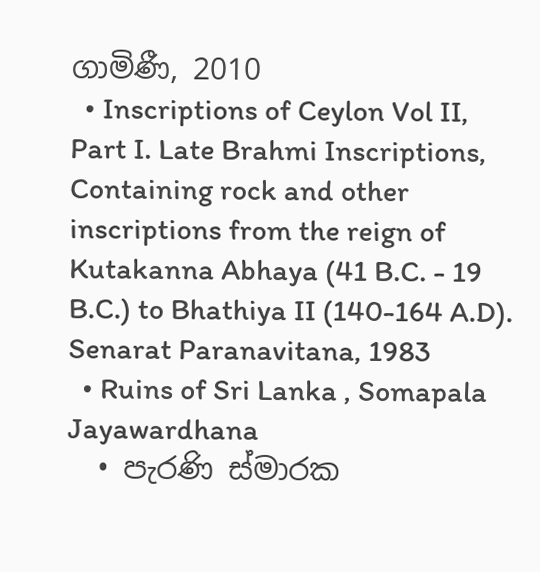ගාමිණී, 2010
  • Inscriptions of Ceylon Vol II, Part I. Late Brahmi Inscriptions, Containing rock and other inscriptions from the reign of Kutakanna Abhaya (41 B.C. - 19 B.C.) to Bhathiya II (140-164 A.D). Senarat Paranavitana, 1983
  • Ruins of Sri Lanka , Somapala Jayawardhana
  • පැරණි ස්මාරක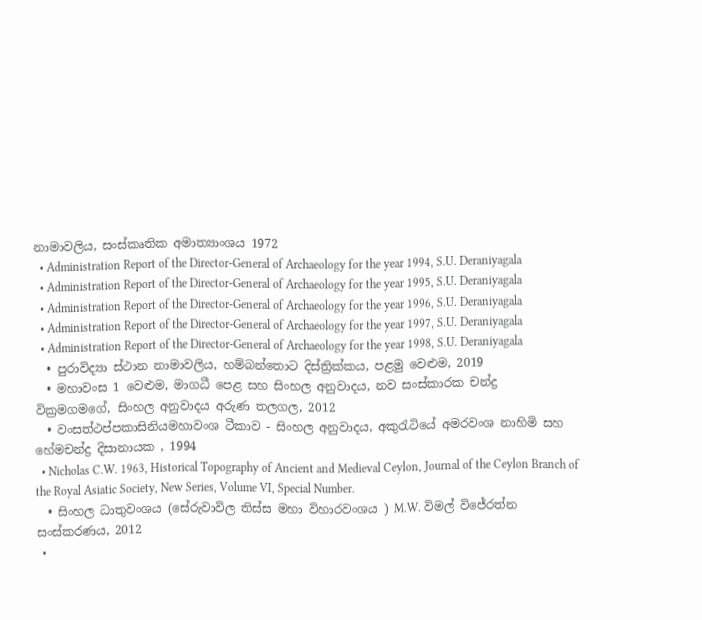නාමාවලිය, සංස්කෘතික අමාත්‍යාංශය 1972
  • Administration Report of the Director-General of Archaeology for the year 1994, S.U. Deraniyagala
  • Administration Report of the Director-General of Archaeology for the year 1995, S.U. Deraniyagala
  • Administration Report of the Director-General of Archaeology for the year 1996, S.U. Deraniyagala
  • Administration Report of the Director-General of Archaeology for the year 1997, S.U. Deraniyagala
  • Administration Report of the Director-General of Archaeology for the year 1998, S.U. Deraniyagala
  • පුරාවිද්‍යා ස්ථාන නාමාවලිය, හම්බන්තොට දිස්ත්‍රික්කය, පළමු වෙළුම, 2019
  • මහාවංස 1 වෙළුම, මාගධී පෙළ සහ සිංහල අනුවාදය, නව සංස්කාරක චන්ද්‍ර වික්‍රමගමගේ, සිංහල අනුවාදය අරුණ තලගල, 2012
  • වංසත්ථප්පකාසිනියමහාවංශ ටීකාව - සිංහල අනුවාදය, අකුරැටියේ අමරවංශ නාහිමි සහ හේමචන්ද්‍ර දිසානායක , 1994
  • Nicholas C.W. 1963, Historical Topography of Ancient and Medieval Ceylon, Journal of the Ceylon Branch of the Royal Asiatic Society, New Series, Volume VI, Special Number.
  • සිංහල ධාතුවංශය (සේරුවාවිල තිස්ස මහා විහාරවංශය ) M.W. විමල් විජේරත්න සංස්කරණය, 2012
  •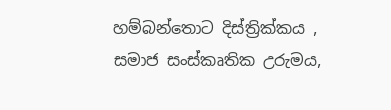හම්බන්තොට දිස්ත්‍රික්කය , සමාජ සංස්කෘතික උරුමය,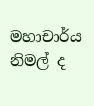මහාචාර්ය නිමල් ද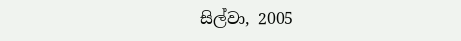සිල්වා, 2005